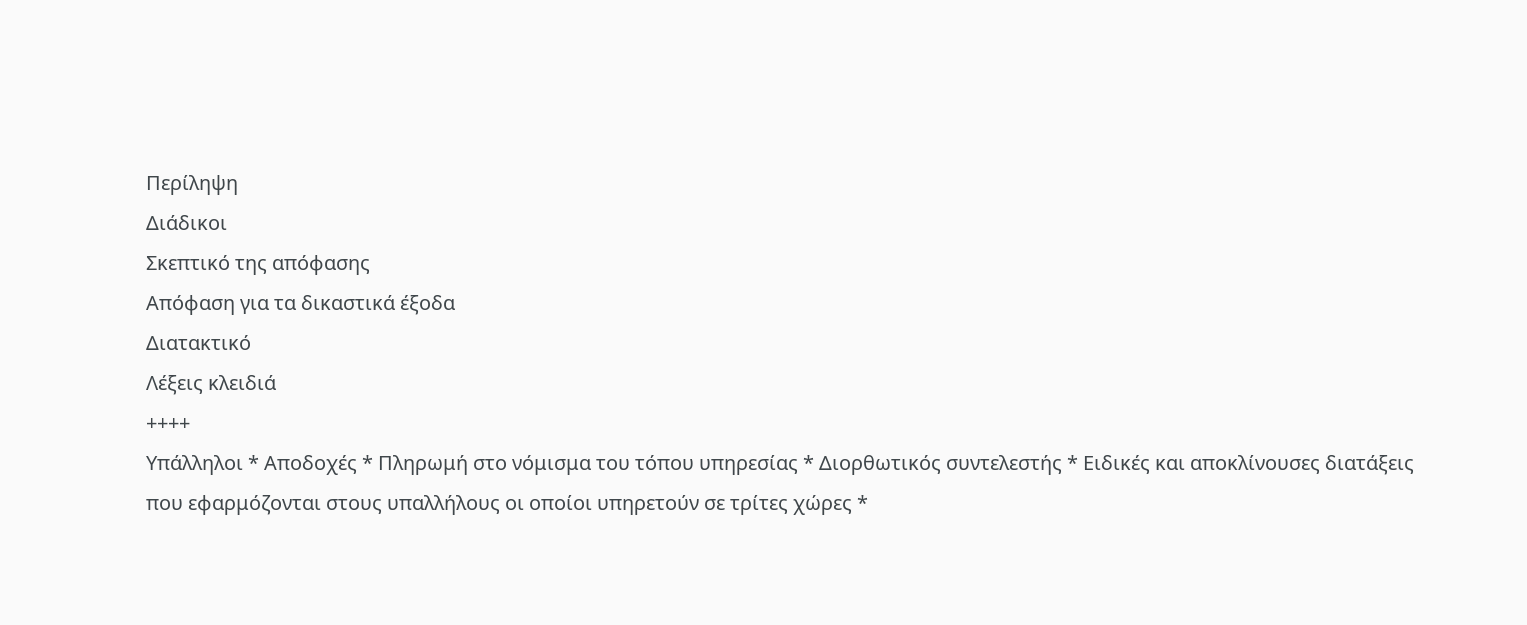Περίληψη
Διάδικοι
Σκεπτικό της απόφασης
Απόφαση για τα δικαστικά έξοδα
Διατακτικό
Λέξεις κλειδιά
++++
Υπάλληλοι * Αποδοχές * Πληρωμή στο νόμισμα του τόπου υπηρεσίας * Διορθωτικός συντελεστής * Ειδικές και αποκλίνουσες διατάξεις που εφαρμόζονται στους υπαλλήλους οι οποίοι υπηρετούν σε τρίτες χώρες *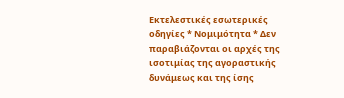Εκτελεστικές εσωτερικές οδηγίες * Νομιμότητα * Δεν παραβιάζονται οι αρχές της ισοτιμίας της αγοραστικής δυνάμεως και της ίσης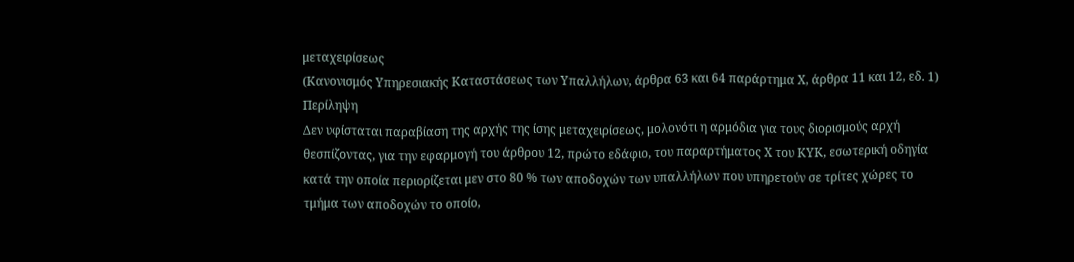μεταχειρίσεως
(Κανονισμός Υπηρεσιακής Καταστάσεως των Υπαλλήλων, άρθρα 63 και 64 παράρτημα Χ, άρθρα 11 και 12, εδ. 1)
Περίληψη
Δεν υφίσταται παραβίαση της αρχής της ίσης μεταχειρίσεως, μολονότι η αρμόδια για τους διορισμούς αρχή θεσπίζοντας, για την εφαρμογή του άρθρου 12, πρώτο εδάφιο, του παραρτήματος Χ του ΚΥΚ, εσωτερική οδηγία κατά την οποία περιορίζεται μεν στο 80 % των αποδοχών των υπαλλήλων που υπηρετούν σε τρίτες χώρες το τμήμα των αποδοχών το οποίο,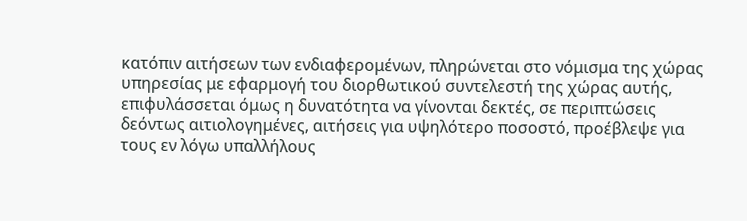κατόπιν αιτήσεων των ενδιαφερομένων, πληρώνεται στο νόμισμα της χώρας υπηρεσίας με εφαρμογή του διορθωτικού συντελεστή της χώρας αυτής, επιφυλάσσεται όμως η δυνατότητα να γίνονται δεκτές, σε περιπτώσεις δεόντως αιτιολογημένες, αιτήσεις για υψηλότερο ποσοστό, προέβλεψε για τους εν λόγω υπαλλήλους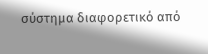σύστημα διαφορετικό από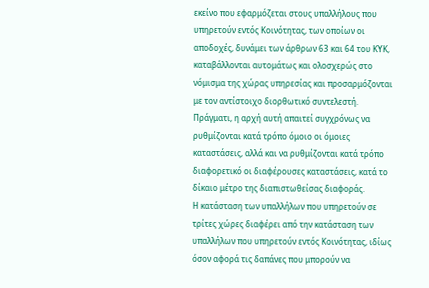εκείνο που εφαρμόζεται στους υπαλλήλους που υπηρετούν εντός Κοινότητας, των οποίων οι αποδοχές, δυνάμει των άρθρων 63 και 64 του ΚΥΚ, καταβάλλονται αυτομάτως και ολοσχερώς στο νόμισμα της χώρας υπηρεσίας και προσαρμόζονται με τον αντίστοιχο διορθωτικό συντελεστή. Πράγματι, η αρχή αυτή απαιτεί συγχρόνως να ρυθμίζονται κατά τρόπο όμοιο οι όμοιες καταστάσεις, αλλά και να ρυθμίζονται κατά τρόπο διαφορετικό οι διαφέρουσες καταστάσεις, κατά το δίκαιο μέτρο της διαπιστωθείσας διαφοράς.
Η κατάσταση των υπαλλήλων που υπηρετούν σε τρίτες χώρες διαφέρει από την κατάσταση των υπαλλήλων που υπηρετούν εντός Κοινότητας, ιδίως όσον αφορά τις δαπάνες που μπορούν να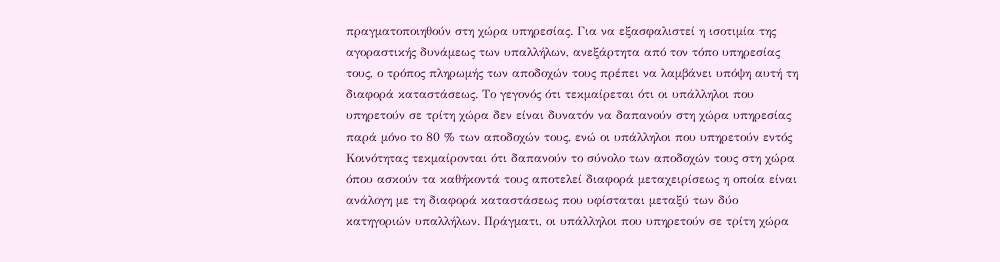πραγματοποιηθούν στη χώρα υπηρεσίας. Για να εξασφαλιστεί η ισοτιμία της αγοραστικής δυνάμεως των υπαλλήλων, ανεξάρτητα από τον τόπο υπηρεσίας τους, ο τρόπος πληρωμής των αποδοχών τους πρέπει να λαμβάνει υπόψη αυτή τη διαφορά καταστάσεως. Το γεγονός ότι τεκμαίρεται ότι οι υπάλληλοι που υπηρετούν σε τρίτη χώρα δεν είναι δυνατόν να δαπανούν στη χώρα υπηρεσίας παρά μόνο το 80 % των αποδοχών τους, ενώ οι υπάλληλοι που υπηρετούν εντός Κοινότητας τεκμαίρονται ότι δαπανούν το σύνολο των αποδοχών τους στη χώρα όπου ασκούν τα καθήκοντά τους αποτελεί διαφορά μεταχειρίσεως η οποία είναι ανάλογη με τη διαφορά καταστάσεως που υφίσταται μεταξύ των δύο κατηγοριών υπαλλήλων. Πράγματι, οι υπάλληλοι που υπηρετούν σε τρίτη χώρα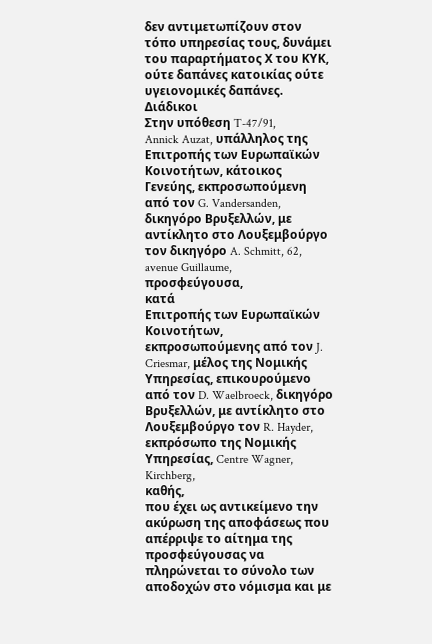δεν αντιμετωπίζουν στον τόπο υπηρεσίας τους, δυνάμει του παραρτήματος Χ του ΚΥΚ, ούτε δαπάνες κατοικίας ούτε υγειονομικές δαπάνες.
Διάδικοι
Στην υπόθεση T-47/91,
Annick Auzat, υπάλληλος της Επιτροπής των Ευρωπαϊκών Κοινοτήτων, κάτοικος Γενεύης, εκπροσωπούμενη από τον G. Vandersanden, δικηγόρο Βρυξελλών, με αντίκλητο στο Λουξεμβούργο τον δικηγόρο A. Schmitt, 62, avenue Guillaume,
προσφεύγουσα,
κατά
Eπιτροπής των Ευρωπαϊκών Κοινοτήτων, εκπροσωπούμενης από τον J. Criesmar, μέλος της Νομικής Υπηρεσίας, επικουρούμενο από τον D. Waelbroeck, δικηγόρο Βρυξελλών, με αντίκλητο στο Λουξεμβούργο τον R. Hayder, εκπρόσωπο της Νομικής Υπηρεσίας, Centre Wagner, Kirchberg,
καθής,
που έχει ως αντικείμενο την ακύρωση της αποφάσεως που απέρριψε το αίτημα της προσφεύγουσας να πληρώνεται το σύνολο των αποδοχών στο νόμισμα και με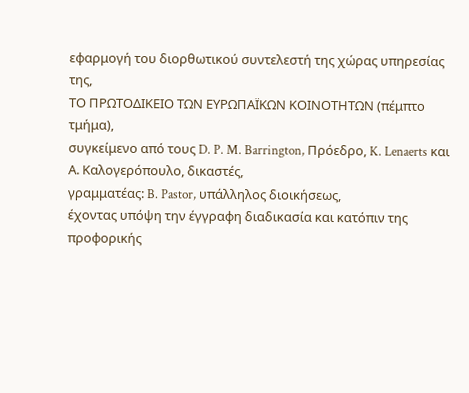εφαρμογή του διορθωτικού συντελεστή της χώρας υπηρεσίας της,
ΤΟ ΠΡΩΤΟΔΙΚΕΙΟ ΤΩΝ ΕΥΡΩΠΑΪΚΩΝ ΚΟΙΝΟΤΗΤΩΝ (πέμπτο τμήμα),
συγκείμενο από τους D. P. M. Barrington, Πρόεδρο, K. Lenaerts και Α. Καλογερόπουλο, δικαστές,
γραμματέας: B. Pastor, υπάλληλος διοικήσεως,
έχοντας υπόψη την έγγραφη διαδικασία και κατόπιν της προφορικής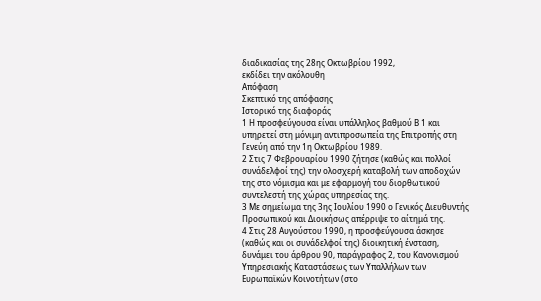διαδικασίας της 28ης Οκτωβρίου 1992,
εκδίδει την ακόλουθη
Απόφαση
Σκεπτικό της απόφασης
Ιστορικό της διαφοράς
1 Η προσφεύγουσα είναι υπάλληλος βαθμού Β 1 και υπηρετεί στη μόνιμη αντιπροσωπεία της Επιτροπής στη Γενεύη από την 1η Οκτωβρίου 1989.
2 Στις 7 Φεβρουαρίου 1990 ζήτησε (καθώς και πολλοί συνάδελφοί της) την ολοσχερή καταβολή των αποδοχών της στο νόμισμα και με εφαρμογή του διορθωτικού συντελεστή της χώρας υπηρεσίας της.
3 Με σημείωμα της 3ης Ιουλίου 1990 ο Γενικός Διευθυντής Προσωπικού και Διοικήσως απέρριψε το αίτημά της.
4 Στις 28 Αυγούστου 1990, η προσφεύγουσα άσκησε (καθώς και οι συνάδελφοί της) διοικητική ένσταση, δυνάμει του άρθρου 90, παράγραφος 2, του Κανονισμού Υπηρεσιακής Καταστάσεως των Υπαλλήλων των Ευρωπαϊκών Κοινοτήτων (στο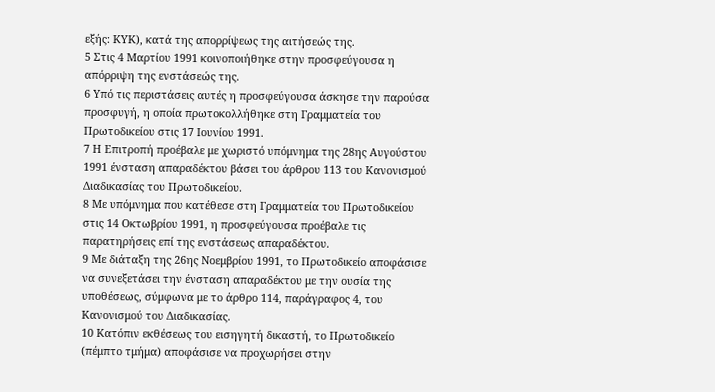εξής: ΚΥΚ), κατά της απορρίψεως της αιτήσεώς της.
5 Στις 4 Μαρτίου 1991 κοινοποιήθηκε στην προσφεύγουσα η απόρριψη της ενστάσεώς της.
6 Υπό τις περιστάσεις αυτές η προσφεύγουσα άσκησε την παρούσα προσφυγή, η οποία πρωτοκολλήθηκε στη Γραμματεία του Πρωτοδικείου στις 17 Ιουνίου 1991.
7 Η Επιτροπή προέβαλε με χωριστό υπόμνημα της 28ης Αυγούστου 1991 ένσταση απαραδέκτου βάσει του άρθρου 113 του Κανονισμού Διαδικασίας του Πρωτοδικείου.
8 Με υπόμνημα που κατέθεσε στη Γραμματεία του Πρωτοδικείου στις 14 Οκτωβρίου 1991, η προσφεύγουσα προέβαλε τις παρατηρήσεις επί της ενστάσεως απαραδέκτου.
9 Με διάταξη της 26ης Νοεμβρίου 1991, το Πρωτοδικείο αποφάσισε να συνεξετάσει την ένσταση απαραδέκτου με την ουσία της υποθέσεως, σύμφωνα με το άρθρο 114, παράγραφος 4, του Κανονισμού του Διαδικασίας.
10 Κατόπιν εκθέσεως του εισηγητή δικαστή, το Πρωτοδικείο (πέμπτο τμήμα) αποφάσισε να προχωρήσει στην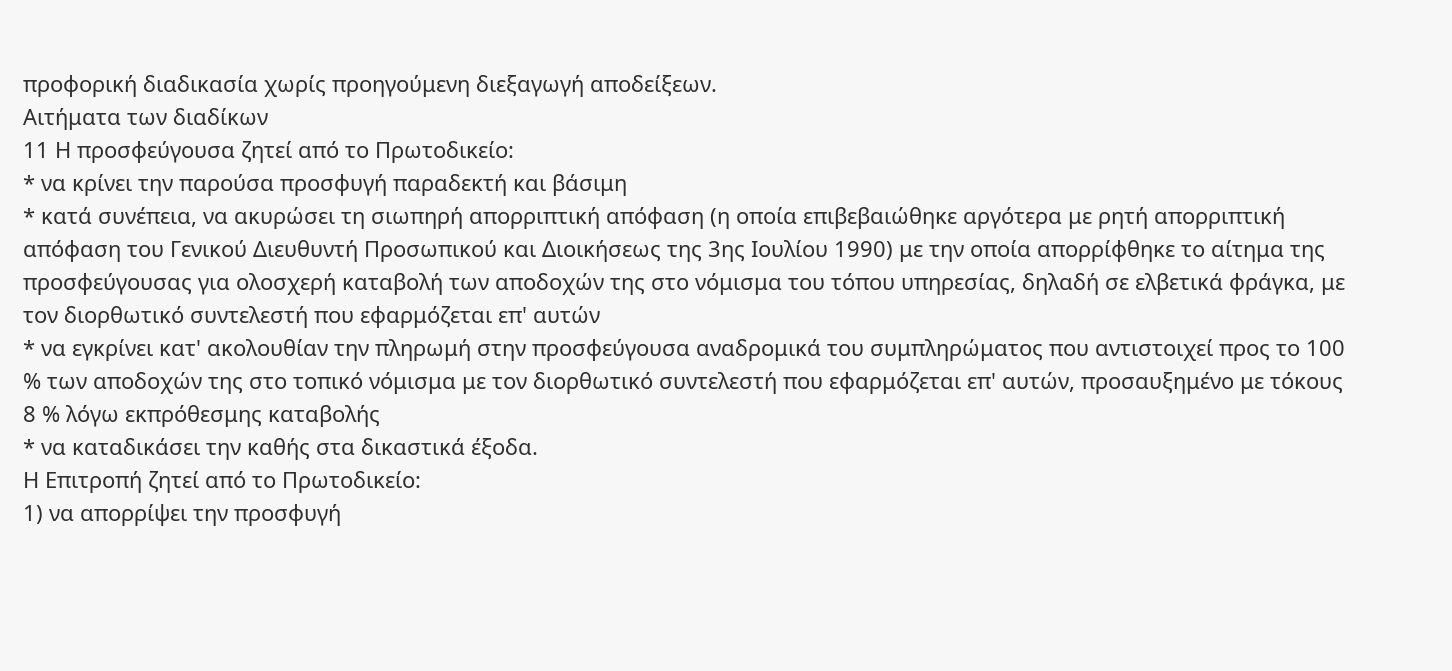προφορική διαδικασία χωρίς προηγούμενη διεξαγωγή αποδείξεων.
Αιτήματα των διαδίκων
11 Η προσφεύγουσα ζητεί από το Πρωτοδικείο:
* να κρίνει την παρούσα προσφυγή παραδεκτή και βάσιμη
* κατά συνέπεια, να ακυρώσει τη σιωπηρή απορριπτική απόφαση (η οποία επιβεβαιώθηκε αργότερα με ρητή απορριπτική απόφαση του Γενικού Διευθυντή Προσωπικού και Διοικήσεως της 3ης Ιουλίου 1990) με την οποία απορρίφθηκε το αίτημα της προσφεύγουσας για ολοσχερή καταβολή των αποδοχών της στο νόμισμα του τόπου υπηρεσίας, δηλαδή σε ελβετικά φράγκα, με τον διορθωτικό συντελεστή που εφαρμόζεται επ' αυτών
* να εγκρίνει κατ' ακολουθίαν την πληρωμή στην προσφεύγουσα αναδρομικά του συμπληρώματος που αντιστοιχεί προς το 100 % των αποδοχών της στο τοπικό νόμισμα με τον διορθωτικό συντελεστή που εφαρμόζεται επ' αυτών, προσαυξημένο με τόκους 8 % λόγω εκπρόθεσμης καταβολής
* να καταδικάσει την καθής στα δικαστικά έξοδα.
Η Επιτροπή ζητεί από το Πρωτοδικείο:
1) να απορρίψει την προσφυγή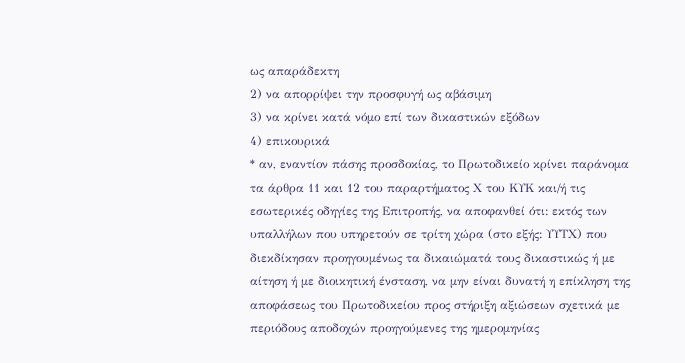ως απαράδεκτη
2) να απορρίψει την προσφυγή ως αβάσιμη
3) να κρίνει κατά νόμο επί των δικαστικών εξόδων
4) επικουρικά
* αν, εναντίον πάσης προσδοκίας, το Πρωτοδικείο κρίνει παράνομα τα άρθρα 11 και 12 του παραρτήματος Χ του ΚΥΚ και/ή τις εσωτερικές οδηγίες της Επιτροπής, να αποφανθεί ότι: εκτός των υπαλλήλων που υπηρετούν σε τρίτη χώρα (στο εξής: ΥΥΤΧ) που διεκδίκησαν προηγουμένως τα δικαιώματά τους δικαστικώς ή με αίτηση ή με διοικητική ένσταση, να μην είναι δυνατή η επίκληση της αποφάσεως του Πρωτοδικείου προς στήριξη αξιώσεων σχετικά με περιόδους αποδοχών προηγούμενες της ημερομηνίας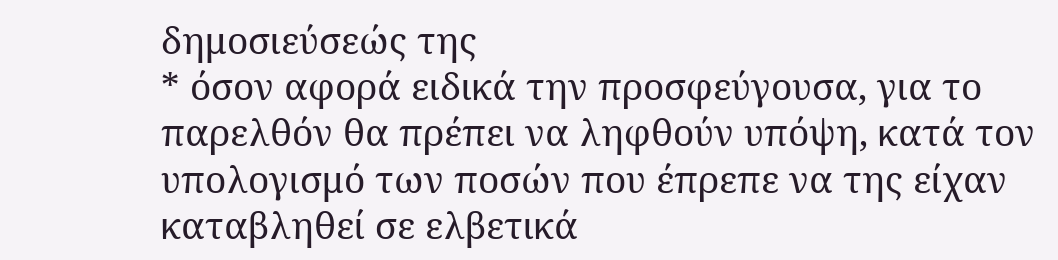δημοσιεύσεώς της
* όσον αφορά ειδικά την προσφεύγουσα, για το παρελθόν θα πρέπει να ληφθούν υπόψη, κατά τον υπολογισμό των ποσών που έπρεπε να της είχαν καταβληθεί σε ελβετικά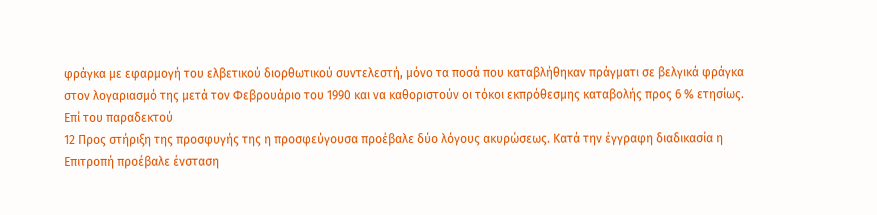φράγκα με εφαρμογή του ελβετικού διορθωτικού συντελεστή, μόνο τα ποσά που καταβλήθηκαν πράγματι σε βελγικά φράγκα στον λογαριασμό της μετά τον Φεβρουάριο του 1990 και να καθοριστούν οι τόκοι εκπρόθεσμης καταβολής προς 6 % ετησίως.
Επί του παραδεκτού
12 Προς στήριξη της προσφυγής της η προσφεύγουσα προέβαλε δύο λόγους ακυρώσεως. Κατά την έγγραφη διαδικασία η Επιτροπή προέβαλε ένσταση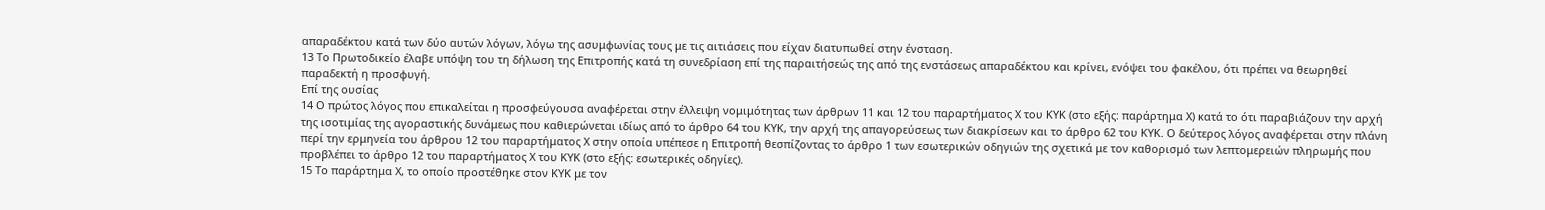απαραδέκτου κατά των δύο αυτών λόγων, λόγω της ασυμφωνίας τους με τις αιτιάσεις που είχαν διατυπωθεί στην ένσταση.
13 Το Πρωτοδικείο έλαβε υπόψη του τη δήλωση της Επιτροπής κατά τη συνεδρίαση επί της παραιτήσεώς της από της ενστάσεως απαραδέκτου και κρίνει, ενόψει του φακέλου, ότι πρέπει να θεωρηθεί παραδεκτή η προσφυγή.
Επί της ουσίας
14 Ο πρώτος λόγος που επικαλείται η προσφεύγουσα αναφέρεται στην έλλειψη νομιμότητας των άρθρων 11 και 12 του παραρτήματος Χ του ΚΥΚ (στο εξής: παράρτημα Χ) κατά το ότι παραβιάζουν την αρχή της ισοτιμίας της αγοραστικής δυνάμεως που καθιερώνεται ιδίως από το άρθρο 64 του ΚΥΚ, την αρχή της απαγορεύσεως των διακρίσεων και το άρθρο 62 του ΚΥΚ. Ο δεύτερος λόγος αναφέρεται στην πλάνη περί την ερμηνεία του άρθρου 12 του παραρτήματος Χ στην οποία υπέπεσε η Επιτροπή θεσπίζοντας το άρθρο 1 των εσωτερικών οδηγιών της σχετικά με τον καθορισμό των λεπτομερειών πληρωμής που προβλέπει το άρθρο 12 του παραρτήματος Χ του ΚΥΚ (στο εξής: εσωτερικές οδηγίες).
15 Το παράρτημα Χ, το οποίο προστέθηκε στον ΚΥΚ με τον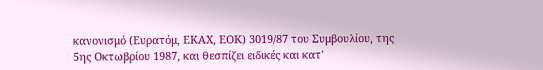κανονισμό (Ευρατόμ, ΕΚΑΧ, ΕΟΚ) 3019/87 του Συμβουλίου, της 5ης Οκτωβρίου 1987, και θεσπίζει ειδικές και κατ'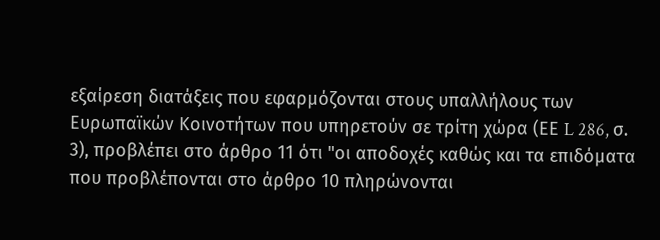εξαίρεση διατάξεις που εφαρμόζονται στους υπαλλήλους των Ευρωπαϊκών Κοινοτήτων που υπηρετούν σε τρίτη χώρα (ΕΕ L 286, σ. 3), προβλέπει στο άρθρο 11 ότι "οι αποδοχές καθώς και τα επιδόματα που προβλέπονται στο άρθρο 10 πληρώνονται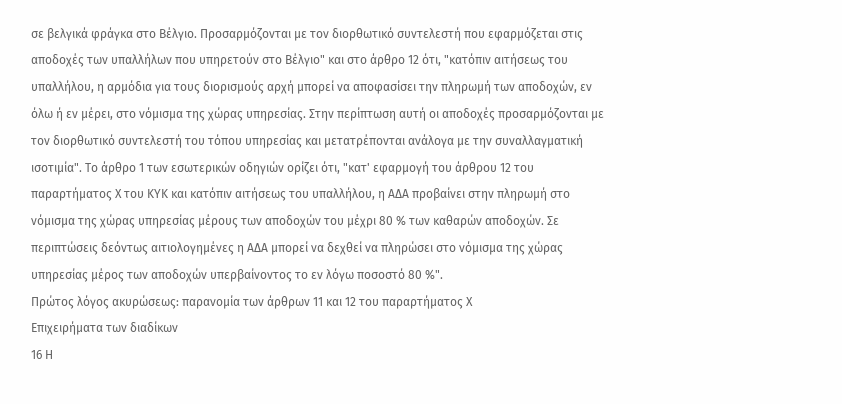σε βελγικά φράγκα στο Βέλγιο. Προσαρμόζονται με τον διορθωτικό συντελεστή που εφαρμόζεται στις αποδοχές των υπαλλήλων που υπηρετούν στο Βέλγιο" και στο άρθρο 12 ότι, "κατόπιν αιτήσεως του υπαλλήλου, η αρμόδια για τους διορισμούς αρχή μπορεί να αποφασίσει την πληρωμή των αποδοχών, εν όλω ή εν μέρει, στο νόμισμα της χώρας υπηρεσίας. Στην περίπτωση αυτή οι αποδοχές προσαρμόζονται με τον διορθωτικό συντελεστή του τόπου υπηρεσίας και μετατρέπονται ανάλογα με την συναλλαγματική ισοτιμία". Το άρθρο 1 των εσωτερικών οδηγιών ορίζει ότι, "κατ' εφαρμογή του άρθρου 12 του παραρτήματος Χ του ΚΥΚ και κατόπιν αιτήσεως του υπαλλήλου, η ΑΔΑ προβαίνει στην πληρωμή στο νόμισμα της χώρας υπηρεσίας μέρους των αποδοχών του μέχρι 80 % των καθαρών αποδοχών. Σε περιπτώσεις δεόντως αιτιολογημένες η ΑΔΑ μπορεί να δεχθεί να πληρώσει στο νόμισμα της χώρας υπηρεσίας μέρος των αποδοχών υπερβαίνοντος το εν λόγω ποσοστό 80 %".
Πρώτος λόγος ακυρώσεως: παρανομία των άρθρων 11 και 12 του παραρτήματος Χ
Επιχειρήματα των διαδίκων
16 Η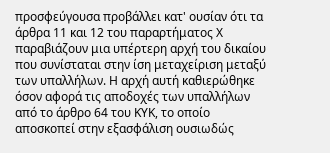προσφεύγουσα προβάλλει κατ' ουσίαν ότι τα άρθρα 11 και 12 του παραρτήματος Χ παραβιάζουν μια υπέρτερη αρχή του δικαίου που συνίσταται στην ίση μεταχείριση μεταξύ των υπαλλήλων. Η αρχή αυτή καθιερώθηκε όσον αφορά τις αποδοχές των υπαλλήλων από το άρθρο 64 του ΚΥΚ, το οποίο αποσκοπεί στην εξασφάλιση ουσιωδώς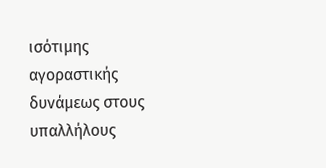ισότιμης αγοραστικής δυνάμεως στους υπαλλήλους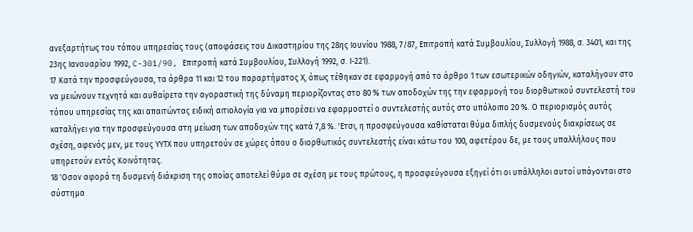ανεξαρτήτως του τόπου υπηρεσίας τους (αποφάσεις του Δικαστηρίου της 28ης Ιουνίου 1988, 7/87, Επιτροπή κατά Συμβουλίου, Συλλογή 1988, σ. 3401, και της 23ης Ιανουαρίου 1992, C-301/90, Επιτροπή κατά Συμβουλίου, Συλλογή 1992, σ. Ι-221).
17 Κατά την προσφεύγουσα, τα άρθρα 11 και 12 του παραρτήματος Χ, όπως τέθηκαν σε εφαρμογή από το άρθρο 1 των εσωτερικών οδηγιών, καταλήγουν στο να μειώνουν τεχνητά και αυθαίρετα την αγοραστική της δύναμη περιορίζοντας στο 80 % των αποδοχών της την εφαρμογή του διορθωτικού συντελεστή του τόπου υπηρεσίας της και απαιτώντας ειδική αιτιολογία για να μπορέσει να εφαρμοστεί ο συντελεστής αυτός στο υπόλοιπο 20 %. Ο περιορισμός αυτός καταλήγει για την προσφεύγουσα στη μείωση των αποδοχών της κατά 7,8 %. 'Ετσι, η προσφεύγουσα καθίσταται θύμα διπλής δυσμενούς διακρίσεως σε σχέση, αφενός μεν, με τους ΥΥΤΧ που υπηρετούν σε χώρες όπου ο διορθωτικός συντελεστής είναι κάτω του 100, αφετέρου δε, με τους υπαλλήλους που υπηρετούν εντός Κοινότητας.
18 'Οσον αφορά τη δυσμενή διάκριση της οποίας αποτελεί θύμα σε σχέση με τους πρώτους, η προσφεύγουσα εξηγεί ότι οι υπάλληλοι αυτοί υπάγονται στο σύστημα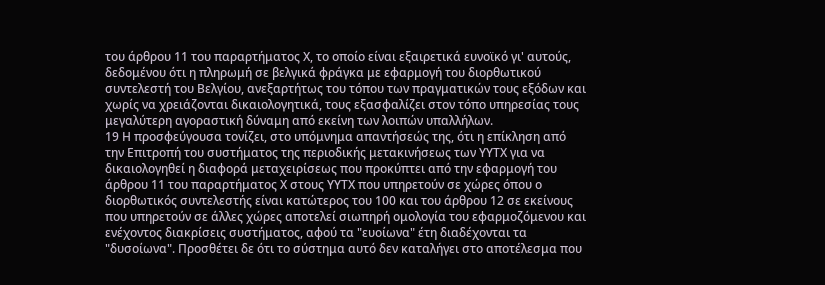του άρθρου 11 του παραρτήματος Χ, το οποίο είναι εξαιρετικά ευνοϊκό γι' αυτούς, δεδομένου ότι η πληρωμή σε βελγικά φράγκα με εφαρμογή του διορθωτικού συντελεστή του Βελγίου, ανεξαρτήτως του τόπου των πραγματικών τους εξόδων και χωρίς να χρειάζονται δικαιολογητικά, τους εξασφαλίζει στον τόπο υπηρεσίας τους μεγαλύτερη αγοραστική δύναμη από εκείνη των λοιπών υπαλλήλων.
19 Η προσφεύγουσα τονίζει, στο υπόμνημα απαντήσεώς της, ότι η επίκληση από την Επιτροπή του συστήματος της περιοδικής μετακινήσεως των ΥΥΤΧ για να δικαιολογηθεί η διαφορά μεταχειρίσεως που προκύπτει από την εφαρμογή του άρθρου 11 του παραρτήματος Χ στους ΥΥΤΧ που υπηρετούν σε χώρες όπου ο διορθωτικός συντελεστής είναι κατώτερος του 100 και του άρθρου 12 σε εκείνους που υπηρετούν σε άλλες χώρες αποτελεί σιωπηρή ομολογία του εφαρμοζόμενου και ενέχοντος διακρίσεις συστήματος, αφού τα "ευοίωνα" έτη διαδέχονται τα "δυσοίωνα". Προσθέτει δε ότι το σύστημα αυτό δεν καταλήγει στο αποτέλεσμα που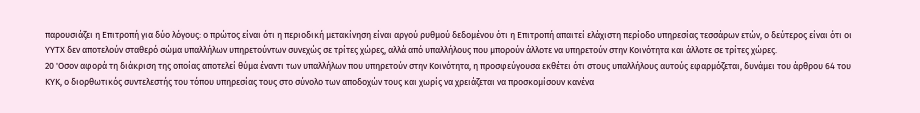παρουσιάζει η Επιτροπή για δύο λόγους: ο πρώτος είναι ότι η περιοδική μετακίνηση είναι αργού ρυθμού δεδομένου ότι η Επιτροπή απαιτεί ελάχιστη περίοδο υπηρεσίας τεσσάρων ετών, ο δεύτερος είναι ότι οι ΥΥΤΧ δεν αποτελούν σταθερό σώμα υπαλλήλων υπηρετούντων συνεχώς σε τρίτες χώρες, αλλά από υπαλλήλους που μπορούν άλλοτε να υπηρετούν στην Κοινότητα και άλλοτε σε τρίτες χώρες.
20 'Οσον αφορά τη διάκριση της οποίας αποτελεί θύμα έναντι των υπαλλήλων που υπηρετούν στην Κοινότητα, η προσφεύγουσα εκθέτει ότι στους υπαλλήλους αυτούς εφαρμόζεται, δυνάμει του άρθρου 64 του ΚΥΚ, ο διορθωτικός συντελεστής του τόπου υπηρεσίας τους στο σύνολο των αποδοχών τους και χωρίς να χρειάζεται να προσκομίσουν κανένα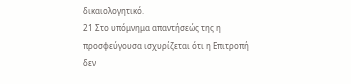δικαιολογητικό.
21 Στο υπόμνημα απαντήσεώς της η προσφεύγουσα ισχυρίζεται ότι η Επιτροπή δεν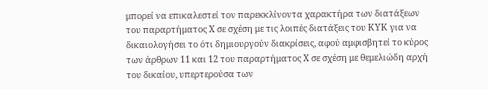μπορεί να επικαλεστεί τον παρεκκλίνοντα χαρακτήρα των διατάξεων του παραρτήματος Χ σε σχέση με τις λοιπές διατάξεις του ΚΥΚ για να δικαιολογήσει το ότι δημιουργούν διακρίσεις, αφού αμφισβητεί το κύρος των άρθρων 11 και 12 του παραρτήματος Χ σε σχέση με θεμελιώδη αρχή του δικαίου, υπερτερούσα των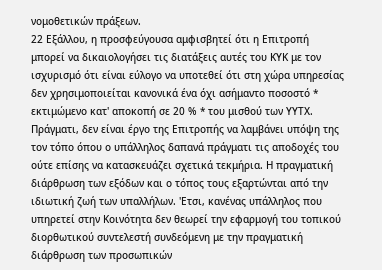νομοθετικών πράξεων.
22 Εξάλλου, η προσφεύγουσα αμφισβητεί ότι η Επιτροπή μπορεί να δικαιολογήσει τις διατάξεις αυτές του ΚΥΚ με τον ισχυρισμό ότι είναι εύλογο να υποτεθεί ότι στη χώρα υπηρεσίας δεν χρησιμοποιείται κανονικά ένα όχι ασήμαντο ποσοστό * εκτιμώμενο κατ' αποκοπή σε 20 % * του μισθού των ΥΥΤΧ. Πράγματι, δεν είναι έργο της Επιτροπής να λαμβάνει υπόψη της τον τόπο όπου ο υπάλληλος δαπανά πράγματι τις αποδοχές του ούτε επίσης να κατασκευάζει σχετικά τεκμήρια. Η πραγματική διάρθρωση των εξόδων και ο τόπος τους εξαρτώνται από την ιδιωτική ζωή των υπαλλήλων. 'Ετσι, κανένας υπάλληλος που υπηρετεί στην Κοινότητα δεν θεωρεί την εφαρμογή του τοπικού διορθωτικού συντελεστή συνδεόμενη με την πραγματική διάρθρωση των προσωπικών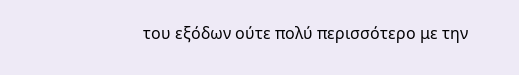του εξόδων ούτε πολύ περισσότερο με την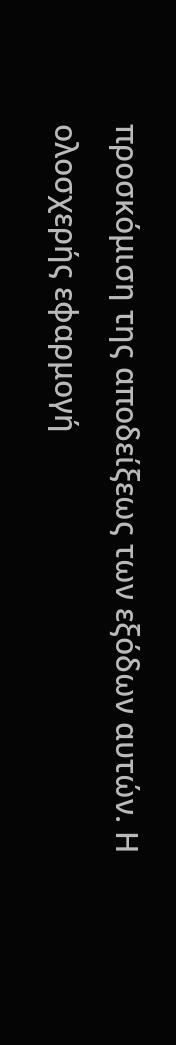προσκόμιση της αποδείξεως των εξόδων αυτών. Η ολοσχερής εφαρμογή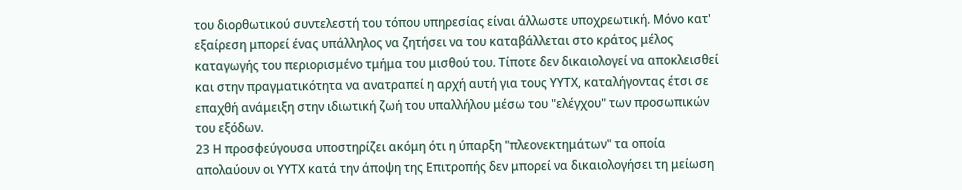του διορθωτικού συντελεστή του τόπου υπηρεσίας είναι άλλωστε υποχρεωτική. Μόνο κατ' εξαίρεση μπορεί ένας υπάλληλος να ζητήσει να του καταβάλλεται στο κράτος μέλος καταγωγής του περιορισμένο τμήμα του μισθού του. Τίποτε δεν δικαιολογεί να αποκλεισθεί και στην πραγματικότητα να ανατραπεί η αρχή αυτή για τους ΥΥΤΧ, καταλήγοντας έτσι σε επαχθή ανάμειξη στην ιδιωτική ζωή του υπαλλήλου μέσω του "ελέγχου" των προσωπικών του εξόδων.
23 Η προσφεύγουσα υποστηρίζει ακόμη ότι η ύπαρξη "πλεονεκτημάτων" τα οποία απολαύουν οι ΥΥΤΧ κατά την άποψη της Επιτροπής δεν μπορεί να δικαιολογήσει τη μείωση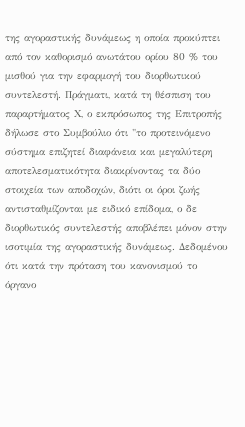της αγοραστικής δυνάμεως η οποία προκύπτει από τον καθορισμό ανωτάτου ορίου 80 % του μισθού για την εφαρμογή του διορθωτικού συντελεστή. Πράγματι, κατά τη θέσπιση του παραρτήματος Χ, ο εκπρόσωπος της Επιτροπής δήλωσε στο Συμβούλιο ότι "το προτεινόμενο σύστημα επιζητεί διαφάνεια και μεγαλύτερη αποτελεσματικότητα διακρίνοντας τα δύο στοιχεία των αποδοχών, διότι οι όροι ζωής αντισταθμίζονται με ειδικό επίδομα, ο δε διορθωτικός συντελεστής αποβλέπει μόνον στην ισοτιμία της αγοραστικής δυνάμεως. Δεδομένου ότι κατά την πρόταση του κανονισμού το όργανο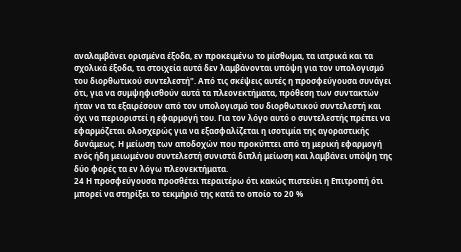αναλαμβάνει ορισμένα έξοδα, εν προκειμένω το μίσθωμα, τα ιατρικά και τα σχολικά έξοδα, τα στοιχεία αυτά δεν λαμβάνονται υπόψη για τον υπολογισμό του διορθωτικού συντελεστή". Από τις σκέψεις αυτές η προσφεύγουσα συνάγει ότι, για να συμψηφισθούν αυτά τα πλεονεκτήματα, πρόθεση των συντακτών ήταν να τα εξαιρέσουν από τον υπολογισμό του διορθωτικού συντελεστή και όχι να περιοριστεί η εφαρμογή του. Για τον λόγο αυτό ο συντελεστής πρέπει να εφαρμόζεται ολοσχερώς για να εξασφαλίζεται η ισοτιμία της αγοραστικής δυνάμεως. Η μείωση των αποδοχών που προκύπτει από τη μερική εφαρμογή ενός ήδη μειωμένου συντελεστή συνιστά διπλή μείωση και λαμβάνει υπόψη της δύο φορές τα εν λόγω πλεονεκτήματα.
24 Η προσφεύγουσα προσθέτει περαιτέρω ότι κακώς πιστεύει η Επιτροπή ότι μπορεί να στηρίξει το τεκμήριό της κατά το οποίο το 20 %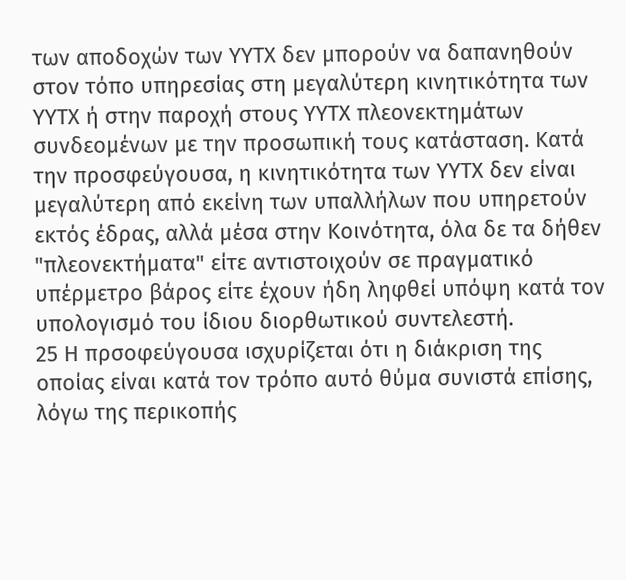των αποδοχών των ΥΥΤΧ δεν μπορούν να δαπανηθούν στον τόπο υπηρεσίας στη μεγαλύτερη κινητικότητα των ΥΥΤΧ ή στην παροχή στους ΥΥΤΧ πλεονεκτημάτων συνδεομένων με την προσωπική τους κατάσταση. Κατά την προσφεύγουσα, η κινητικότητα των ΥΥΤΧ δεν είναι μεγαλύτερη από εκείνη των υπαλλήλων που υπηρετούν εκτός έδρας, αλλά μέσα στην Κοινότητα, όλα δε τα δήθεν "πλεονεκτήματα" είτε αντιστοιχούν σε πραγματικό υπέρμετρο βάρος είτε έχουν ήδη ληφθεί υπόψη κατά τον υπολογισμό του ίδιου διορθωτικού συντελεστή.
25 Η πρσοφεύγουσα ισχυρίζεται ότι η διάκριση της οποίας είναι κατά τον τρόπο αυτό θύμα συνιστά επίσης, λόγω της περικοπής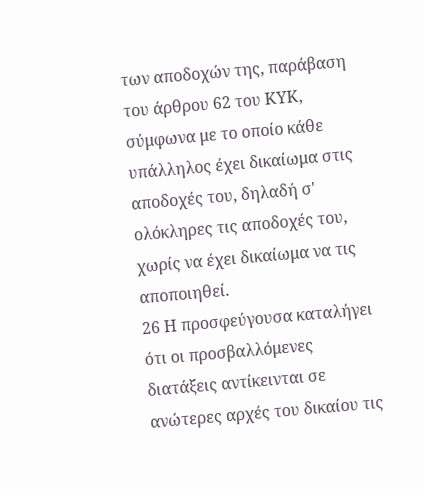των αποδοχών της, παράβαση του άρθρου 62 του ΚΥΚ, σύμφωνα με το οποίο κάθε υπάλληλος έχει δικαίωμα στις αποδοχές του, δηλαδή σ' ολόκληρες τις αποδοχές του, χωρίς να έχει δικαίωμα να τις αποποιηθεί.
26 Η προσφεύγουσα καταλήγει ότι οι προσβαλλόμενες διατάξεις αντίκεινται σε ανώτερες αρχές του δικαίου τις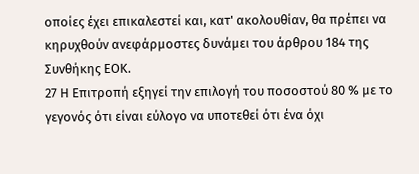οποίες έχει επικαλεστεί και, κατ' ακολουθίαν, θα πρέπει να κηρυχθούν ανεφάρμοστες δυνάμει του άρθρου 184 της Συνθήκης ΕΟΚ.
27 Η Επιτροπή εξηγεί την επιλογή του ποσοστού 80 % με το γεγονός ότι είναι εύλογο να υποτεθεί ότι ένα όχι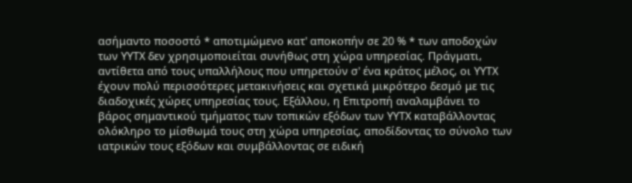ασήμαντο ποσοστό * αποτιμώμενο κατ' αποκοπήν σε 20 % * των αποδοχών των ΥΥΤΧ δεν χρησιμοποιείται συνήθως στη χώρα υπηρεσίας. Πράγματι, αντίθετα από τους υπαλλήλους που υπηρετούν σ' ένα κράτος μέλος, οι ΥΥΤΧ έχουν πολύ περισσότερες μετακινήσεις και σχετικά μικρότερο δεσμό με τις διαδοχικές χώρες υπηρεσίας τους. Εξάλλου, η Επιτροπή αναλαμβάνει το βάρος σημαντικού τμήματος των τοπικών εξόδων των ΥΥΤΧ καταβάλλοντας ολόκληρο το μίσθωμά τους στη χώρα υπηρεσίας, αποδίδοντας το σύνολο των ιατρικών τους εξόδων και συμβάλλοντας σε ειδική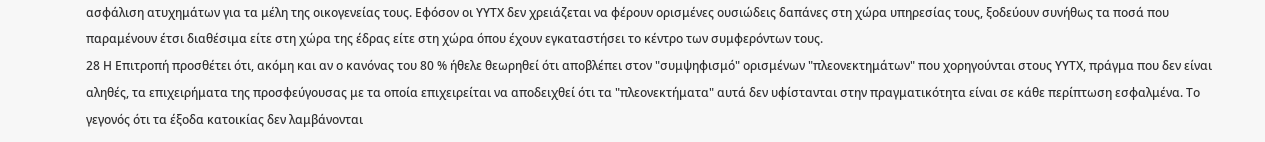ασφάλιση ατυχημάτων για τα μέλη της οικογενείας τους. Εφόσον οι ΥΥΤΧ δεν χρειάζεται να φέρουν ορισμένες ουσιώδεις δαπάνες στη χώρα υπηρεσίας τους, ξοδεύουν συνήθως τα ποσά που παραμένουν έτσι διαθέσιμα είτε στη χώρα της έδρας είτε στη χώρα όπου έχουν εγκαταστήσει το κέντρο των συμφερόντων τους.
28 Η Επιτροπή προσθέτει ότι, ακόμη και αν ο κανόνας του 80 % ήθελε θεωρηθεί ότι αποβλέπει στον "συμψηφισμό" ορισμένων "πλεονεκτημάτων" που χορηγούνται στους ΥΥΤΧ, πράγμα που δεν είναι αληθές, τα επιχειρήματα της προσφεύγουσας με τα οποία επιχειρείται να αποδειχθεί ότι τα "πλεονεκτήματα" αυτά δεν υφίστανται στην πραγματικότητα είναι σε κάθε περίπτωση εσφαλμένα. Το γεγονός ότι τα έξοδα κατοικίας δεν λαμβάνονται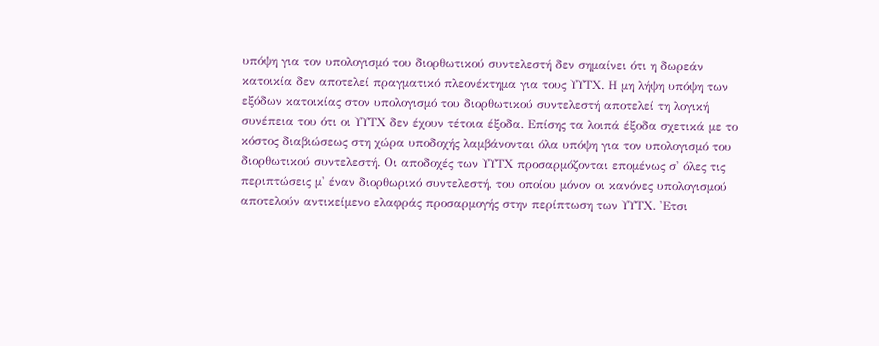υπόψη για τον υπολογισμό του διορθωτικού συντελεστή δεν σημαίνει ότι η δωρεάν κατοικία δεν αποτελεί πραγματικό πλεονέκτημα για τους ΥΥΤΧ. Η μη λήψη υπόψη των εξόδων κατοικίας στον υπολογισμό του διορθωτικού συντελεστή αποτελεί τη λογική συνέπεια του ότι οι ΥΥΤΧ δεν έχουν τέτοια έξοδα. Επίσης τα λοιπά έξοδα σχετικά με το κόστος διαβιώσεως στη χώρα υποδοχής λαμβάνονται όλα υπόψη για τον υπολογισμό του διορθωτικού συντελεστή. Οι αποδοχές των ΥΥΤΧ προσαρμόζονται επομένως σ' όλες τις περιπτώσεις μ' έναν διορθωρικό συντελεστή, του οποίου μόνον οι κανόνες υπολογισμού αποτελούν αντικείμενο ελαφράς προσαρμογής στην περίπτωση των ΥΥΤΧ. 'Ετσι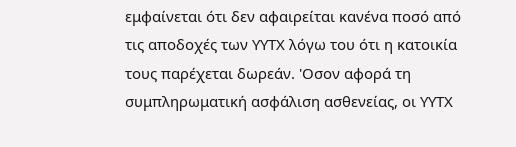εμφαίνεται ότι δεν αφαιρείται κανένα ποσό από τις αποδοχές των ΥΥΤΧ λόγω του ότι η κατοικία τους παρέχεται δωρεάν. 'Οσον αφορά τη συμπληρωματική ασφάλιση ασθενείας, οι ΥΥΤΧ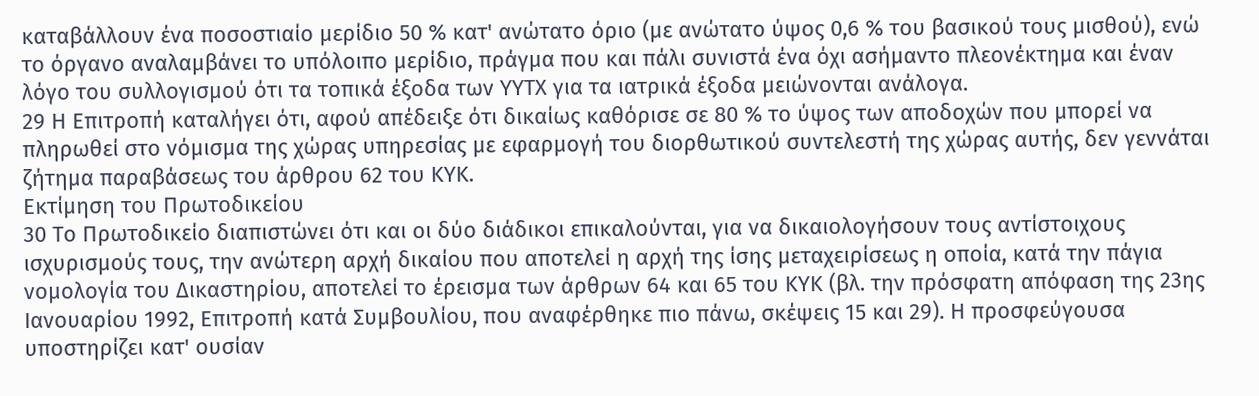καταβάλλουν ένα ποσοστιαίο μερίδιο 50 % κατ' ανώτατο όριο (με ανώτατο ύψος 0,6 % του βασικού τους μισθού), ενώ το όργανο αναλαμβάνει το υπόλοιπο μερίδιο, πράγμα που και πάλι συνιστά ένα όχι ασήμαντο πλεονέκτημα και έναν λόγο του συλλογισμού ότι τα τοπικά έξοδα των ΥΥΤΧ για τα ιατρικά έξοδα μειώνονται ανάλογα.
29 Η Επιτροπή καταλήγει ότι, αφού απέδειξε ότι δικαίως καθόρισε σε 80 % το ύψος των αποδοχών που μπορεί να πληρωθεί στο νόμισμα της χώρας υπηρεσίας με εφαρμογή του διορθωτικού συντελεστή της χώρας αυτής, δεν γεννάται ζήτημα παραβάσεως του άρθρου 62 του ΚΥΚ.
Εκτίμηση του Πρωτοδικείου
30 Το Πρωτοδικείο διαπιστώνει ότι και οι δύο διάδικοι επικαλούνται, για να δικαιολογήσουν τους αντίστοιχους ισχυρισμούς τους, την ανώτερη αρχή δικαίου που αποτελεί η αρχή της ίσης μεταχειρίσεως η οποία, κατά την πάγια νομολογία του Δικαστηρίου, αποτελεί το έρεισμα των άρθρων 64 και 65 του ΚΥΚ (βλ. την πρόσφατη απόφαση της 23ης Ιανουαρίου 1992, Επιτροπή κατά Συμβουλίου, που αναφέρθηκε πιο πάνω, σκέψεις 15 και 29). Η προσφεύγουσα υποστηρίζει κατ' ουσίαν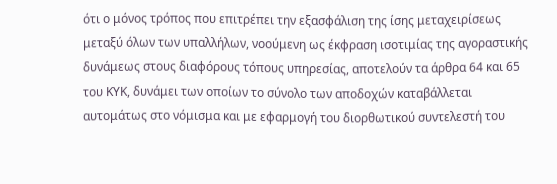ότι ο μόνος τρόπος που επιτρέπει την εξασφάλιση της ίσης μεταχειρίσεως μεταξύ όλων των υπαλλήλων, νοούμενη ως έκφραση ισοτιμίας της αγοραστικής δυνάμεως στους διαφόρους τόπους υπηρεσίας, αποτελούν τα άρθρα 64 και 65 του ΚΥΚ, δυνάμει των οποίων το σύνολο των αποδοχών καταβάλλεται αυτομάτως στο νόμισμα και με εφαρμογή του διορθωτικού συντελεστή του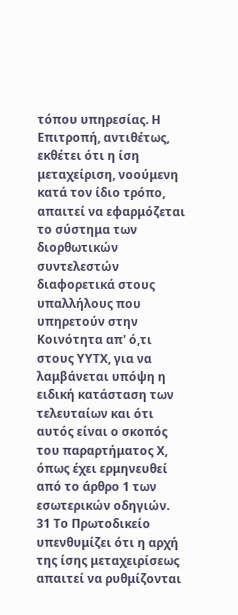τόπου υπηρεσίας. Η Επιτροπή, αντιθέτως, εκθέτει ότι η ίση μεταχείριση, νοούμενη κατά τον ίδιο τρόπο, απαιτεί να εφαρμόζεται το σύστημα των διορθωτικών συντελεστών διαφορετικά στους υπαλλήλους που υπηρετούν στην Κοινότητα απ' ό,τι στους ΥΥΤΧ, για να λαμβάνεται υπόψη η ειδική κατάσταση των τελευταίων και ότι αυτός είναι ο σκοπός του παραρτήματος Χ, όπως έχει ερμηνευθεί από το άρθρο 1 των εσωτερικών οδηγιών.
31 Το Πρωτοδικείο υπενθυμίζει ότι η αρχή της ίσης μεταχειρίσεως απαιτεί να ρυθμίζονται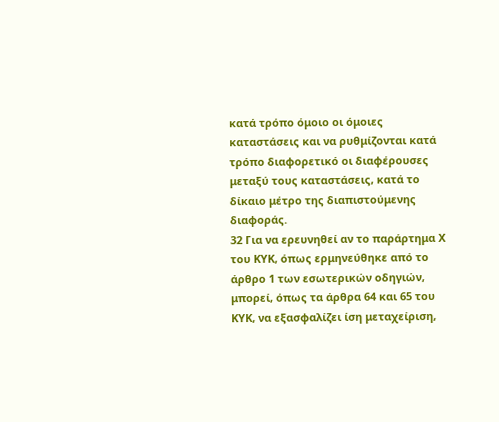κατά τρόπο όμοιο οι όμοιες καταστάσεις και να ρυθμίζονται κατά τρόπο διαφορετικό οι διαφέρουσες μεταξύ τους καταστάσεις, κατά το δίκαιο μέτρο της διαπιστούμενης διαφοράς.
32 Για να ερευνηθεί αν το παράρτημα Χ του ΚΥΚ, όπως ερμηνεύθηκε από το άρθρο 1 των εσωτερικών οδηγιών, μπορεί, όπως τα άρθρα 64 και 65 του ΚΥΚ, να εξασφαλίζει ίση μεταχείριση,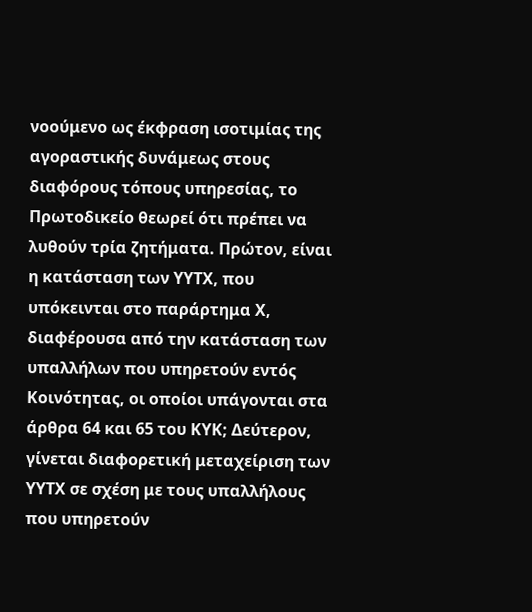νοούμενο ως έκφραση ισοτιμίας της αγοραστικής δυνάμεως στους διαφόρους τόπους υπηρεσίας, το Πρωτοδικείο θεωρεί ότι πρέπει να λυθούν τρία ζητήματα. Πρώτον, είναι η κατάσταση των ΥΥΤΧ, που υπόκεινται στο παράρτημα Χ, διαφέρουσα από την κατάσταση των υπαλλήλων που υπηρετούν εντός Κοινότητας, οι οποίοι υπάγονται στα άρθρα 64 και 65 του ΚΥΚ; Δεύτερον, γίνεται διαφορετική μεταχείριση των ΥΥΤΧ σε σχέση με τους υπαλλήλους που υπηρετούν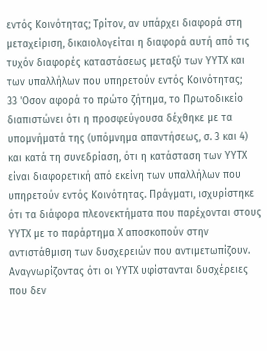εντός Κοινότητας; Τρίτον, αν υπάρχει διαφορά στη μεταχείριση, δικαιολογείται η διαφορά αυτή από τις τυχόν διαφορές καταστάσεως μεταξύ των ΥΥΤΧ και των υπαλλήλων που υπηρετούν εντός Κοινότητας;
33 'Οσον αφορά το πρώτο ζήτημα, το Πρωτοδικείο διαπιστώνει ότι η προσφεύγουσα δέχθηκε με τα υπομνήματά της (υπόμνημα απαντήσεως, σ. 3 και 4) και κατά τη συνεδρίαση, ότι η κατάσταση των ΥΥΤΧ είναι διαφορετική από εκείνη των υπαλλήλων που υπηρετούν εντός Κοινότητας. Πράγματι, ισχυρίστηκε ότι τα διάφορα πλεονεκτήματα που παρέχονται στους ΥΥΤΧ με το παράρτημα Χ αποσκοπούν στην αντιστάθμιση των δυσχερειών που αντιμετωπίζουν. Αναγνωρίζοντας ότι οι ΥΥΤΧ υφίστανται δυσχέρειες που δεν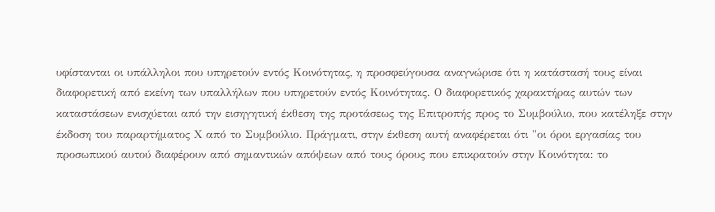υφίστανται οι υπάλληλοι που υπηρετούν εντός Κοινότητας, η προσφεύγουσα αναγνώρισε ότι η κατάστασή τους είναι διαφορετική από εκείνη των υπαλλήλων που υπηρετούν εντός Κοινότητας. Ο διαφορετικός χαρακτήρας αυτών των καταστάσεων ενισχύεται από την εισηγητική έκθεση της προτάσεως της Επιτροπής προς το Συμβούλιο, που κατέληξε στην έκδοση του παραρτήματος Χ από το Συμβούλιο. Πράγματι, στην έκθεση αυτή αναφέρεται ότι "οι όροι εργασίας του προσωπικού αυτού διαφέρουν από σημαντικών απόψεων από τους όρους που επικρατούν στην Κοινότητα: το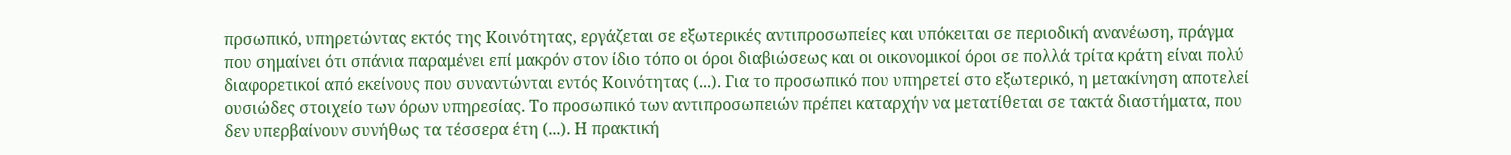πρσωπικό, υπηρετώντας εκτός της Κοινότητας, εργάζεται σε εξωτερικές αντιπροσωπείες και υπόκειται σε περιοδική ανανέωση, πράγμα που σημαίνει ότι σπάνια παραμένει επί μακρόν στον ίδιο τόπο οι όροι διαβιώσεως και οι οικονομικοί όροι σε πολλά τρίτα κράτη είναι πολύ διαφορετικοί από εκείνους που συναντώνται εντός Κοινότητας (...). Για το προσωπικό που υπηρετεί στο εξωτερικό, η μετακίνηση αποτελεί ουσιώδες στοιχείο των όρων υπηρεσίας. Το προσωπικό των αντιπροσωπειών πρέπει καταρχήν να μετατίθεται σε τακτά διαστήματα, που δεν υπερβαίνουν συνήθως τα τέσσερα έτη (...). Η πρακτική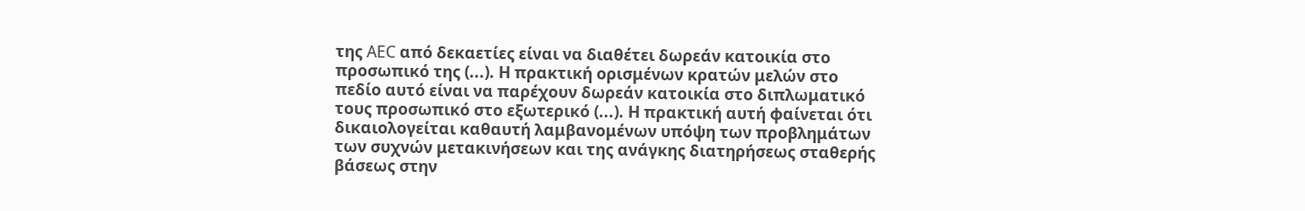της AEC από δεκαετίες είναι να διαθέτει δωρεάν κατοικία στο προσωπικό της (...). Η πρακτική ορισμένων κρατών μελών στο πεδίο αυτό είναι να παρέχουν δωρεάν κατοικία στο διπλωματικό τους προσωπικό στο εξωτερικό (...). Η πρακτική αυτή φαίνεται ότι δικαιολογείται καθαυτή λαμβανομένων υπόψη των προβλημάτων των συχνών μετακινήσεων και της ανάγκης διατηρήσεως σταθερής βάσεως στην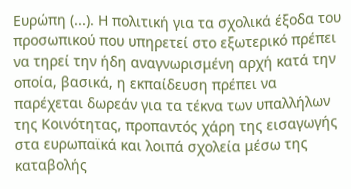Ευρώπη (...). Η πολιτική για τα σχολικά έξοδα του προσωπικού που υπηρετεί στο εξωτερικό πρέπει να τηρεί την ήδη αναγνωρισμένη αρχή κατά την οποία, βασικά, η εκπαίδευση πρέπει να παρέχεται δωρεάν για τα τέκνα των υπαλλήλων της Κοινότητας, προπαντός χάρη της εισαγωγής στα ευρωπαϊκά και λοιπά σχολεία μέσω της καταβολής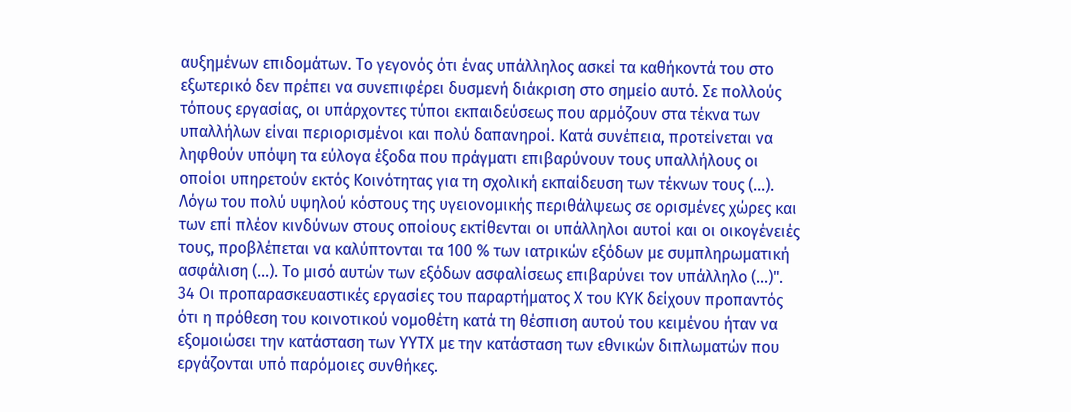αυξημένων επιδομάτων. Το γεγονός ότι ένας υπάλληλος ασκεί τα καθήκοντά του στο εξωτερικό δεν πρέπει να συνεπιφέρει δυσμενή διάκριση στο σημείο αυτό. Σε πολλούς τόπους εργασίας, οι υπάρχοντες τύποι εκπαιδεύσεως που αρμόζουν στα τέκνα των υπαλλήλων είναι περιορισμένοι και πολύ δαπανηροί. Κατά συνέπεια, προτείνεται να ληφθούν υπόψη τα εύλογα έξοδα που πράγματι επιβαρύνουν τους υπαλλήλους οι οποίοι υπηρετούν εκτός Κοινότητας για τη σχολική εκπαίδευση των τέκνων τους (...). Λόγω του πολύ υψηλού κόστους της υγειονομικής περιθάλψεως σε ορισμένες χώρες και των επί πλέον κινδύνων στους οποίους εκτίθενται οι υπάλληλοι αυτοί και οι οικογένειές τους, προβλέπεται να καλύπτονται τα 100 % των ιατρικών εξόδων με συμπληρωματική ασφάλιση (...). Το μισό αυτών των εξόδων ασφαλίσεως επιβαρύνει τον υπάλληλο (...)".
34 Οι προπαρασκευαστικές εργασίες του παραρτήματος Χ του ΚΥΚ δείχουν προπαντός ότι η πρόθεση του κοινοτικού νομοθέτη κατά τη θέσπιση αυτού του κειμένου ήταν να εξομοιώσει την κατάσταση των ΥΥΤΧ με την κατάσταση των εθνικών διπλωματών που εργάζονται υπό παρόμοιες συνθήκες.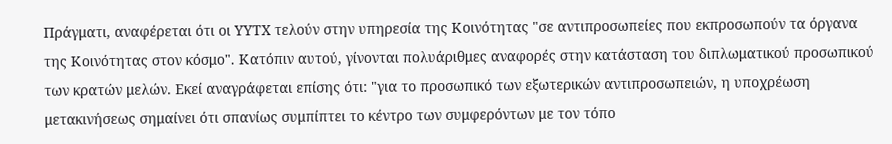Πράγματι, αναφέρεται ότι οι ΥΥΤΧ τελούν στην υπηρεσία της Κοινότητας "σε αντιπροσωπείες που εκπροσωπούν τα όργανα της Κοινότητας στον κόσμο". Κατόπιν αυτού, γίνονται πολυάριθμες αναφορές στην κατάσταση του διπλωματικού προσωπικού των κρατών μελών. Εκεί αναγράφεται επίσης ότι: "για το προσωπικό των εξωτερικών αντιπροσωπειών, η υποχρέωση μετακινήσεως σημαίνει ότι σπανίως συμπίπτει το κέντρο των συμφερόντων με τον τόπο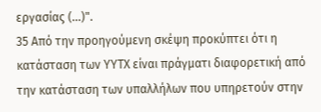εργασίας (...)".
35 Από την προηγούμενη σκέψη προκύπτει ότι η κατάσταση των ΥΥΤΧ είναι πράγματι διαφορετική από την κατάσταση των υπαλλήλων που υπηρετούν στην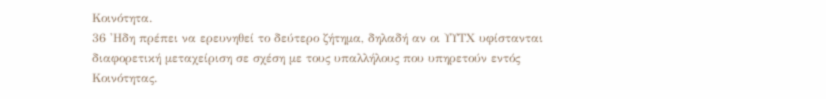Κοινότητα.
36 'Ηδη πρέπει να ερευνηθεί το δεύτερο ζήτημα, δηλαδή αν οι ΥΥΤΧ υφίστανται διαφορετική μεταχείριση σε σχέση με τους υπαλλήλους που υπηρετούν εντός Κοινότητας.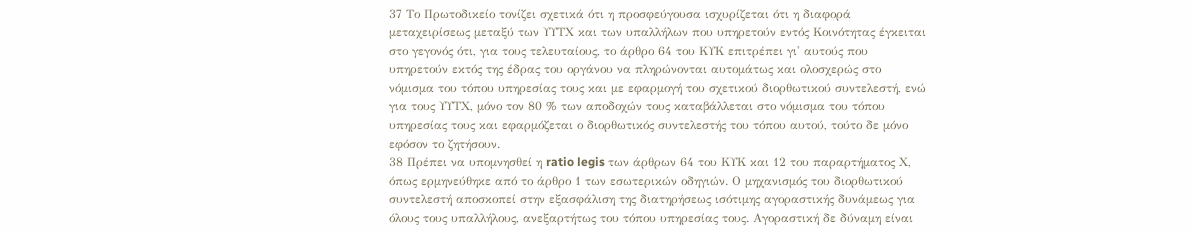37 Το Πρωτοδικείο τονίζει σχετικά ότι η προσφεύγουσα ισχυρίζεται ότι η διαφορά μεταχειρίσεως μεταξύ των ΥΥΤΧ και των υπαλλήλων που υπηρετούν εντός Κοινότητας έγκειται στο γεγονός ότι, για τους τελευταίους, το άρθρο 64 του ΚΥΚ επιτρέπει γι' αυτούς που υπηρετούν εκτός της έδρας του οργάνου να πληρώνονται αυτομάτως και ολοσχερώς στο νόμισμα του τόπου υπηρεσίας τους και με εφαρμογή του σχετικού διορθωτικού συντελεστή, ενώ για τους ΥΥΤΧ, μόνο τον 80 % των αποδοχών τους καταβάλλεται στο νόμισμα του τόπου υπηρεσίας τους και εφαρμόζεται ο διορθωτικός συντελεστής του τόπου αυτού, τούτο δε μόνο εφόσον το ζητήσουν.
38 Πρέπει να υπομνησθεί η ratio legis των άρθρων 64 του ΚΥΚ και 12 του παραρτήματος Χ, όπως ερμηνεύθηκε από το άρθρο 1 των εσωτερικών οδηγιών. Ο μηχανισμός του διορθωτικού συντελεστή αποσκοπεί στην εξασφάλιση της διατηρήσεως ισότιμης αγοραστικής δυνάμεως για όλους τους υπαλλήλους, ανεξαρτήτως του τόπου υπηρεσίας τους. Αγοραστική δε δύναμη είναι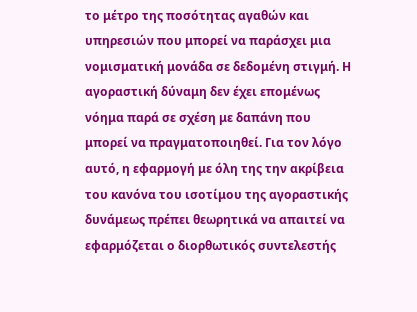το μέτρο της ποσότητας αγαθών και υπηρεσιών που μπορεί να παράσχει μια νομισματική μονάδα σε δεδομένη στιγμή. Η αγοραστική δύναμη δεν έχει επομένως νόημα παρά σε σχέση με δαπάνη που μπορεί να πραγματοποιηθεί. Για τον λόγο αυτό, η εφαρμογή με όλη της την ακρίβεια του κανόνα του ισοτίμου της αγοραστικής δυνάμεως πρέπει θεωρητικά να απαιτεί να εφαρμόζεται ο διορθωτικός συντελεστής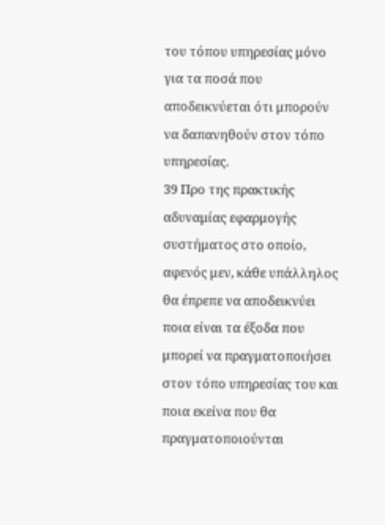του τόπου υπηρεσίας μόνο για τα ποσά που αποδεικνύεται ότι μπορούν να δαπανηθούν στον τόπο υπηρεσίας.
39 Προ της πρακτικής αδυναμίας εφαρμογής συστήματος στο οποίο, αφενός μεν, κάθε υπάλληλος θα έπρεπε να αποδεικνύει ποια είναι τα έξοδα που μπορεί να πραγματοποιήσει στον τόπο υπηρεσίας του και ποια εκείνα που θα πραγματοποιούνται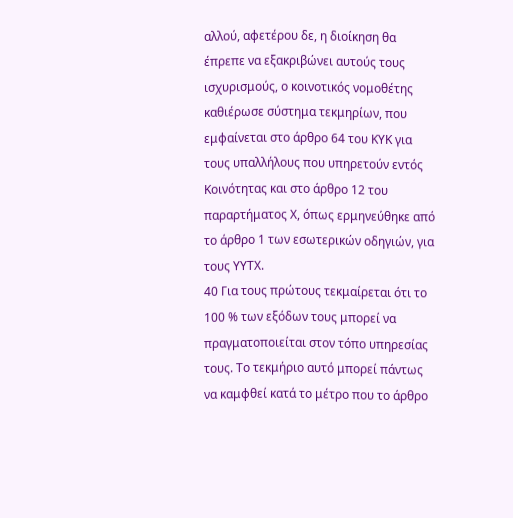αλλού, αφετέρου δε, η διοίκηση θα έπρεπε να εξακριβώνει αυτούς τους ισχυρισμούς, ο κοινοτικός νομοθέτης καθιέρωσε σύστημα τεκμηρίων, που εμφαίνεται στο άρθρο 64 του ΚΥΚ για τους υπαλλήλους που υπηρετούν εντός Κοινότητας και στο άρθρο 12 του παραρτήματος Χ, όπως ερμηνεύθηκε από το άρθρο 1 των εσωτερικών οδηγιών, για τους ΥΥΤΧ.
40 Για τους πρώτους τεκμαίρεται ότι το 100 % των εξόδων τους μπορεί να πραγματοποιείται στον τόπο υπηρεσίας τους. Το τεκμήριο αυτό μπορεί πάντως να καμφθεί κατά το μέτρο που το άρθρο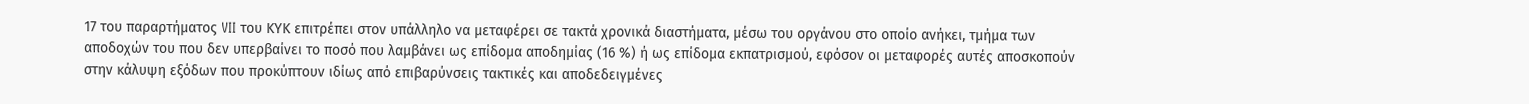17 του παραρτήματος VII του ΚΥΚ επιτρέπει στον υπάλληλο να μεταφέρει σε τακτά χρονικά διαστήματα, μέσω του οργάνου στο οποίο ανήκει, τμήμα των αποδοχών του που δεν υπερβαίνει το ποσό που λαμβάνει ως επίδομα αποδημίας (16 %) ή ως επίδομα εκπατρισμού, εφόσον οι μεταφορές αυτές αποσκοπούν στην κάλυψη εξόδων που προκύπτουν ιδίως από επιβαρύνσεις τακτικές και αποδεδειγμένες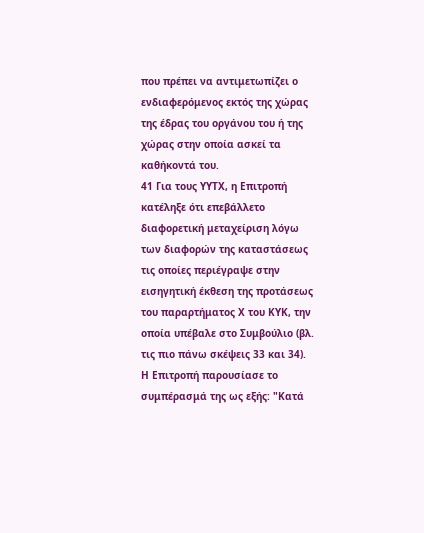που πρέπει να αντιμετωπίζει ο ενδιαφερόμενος εκτός της χώρας της έδρας του οργάνου του ή της χώρας στην οποία ασκεί τα καθήκοντά του.
41 Για τους ΥΥΤΧ, η Επιτροπή κατέληξε ότι επεβάλλετο διαφορετική μεταχείριση λόγω των διαφορών της καταστάσεως τις οποίες περιέγραψε στην εισηγητική έκθεση της προτάσεως του παραρτήματος Χ του ΚΥΚ, την οποία υπέβαλε στο Συμβούλιο (βλ. τις πιο πάνω σκέψεις 33 και 34). Η Επιτροπή παρουσίασε το συμπέρασμά της ως εξής: "Κατά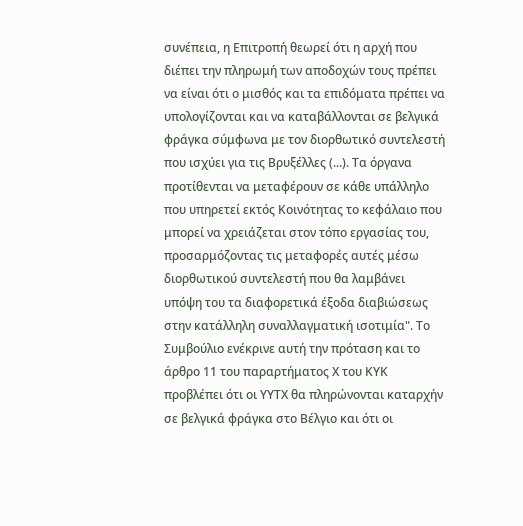συνέπεια, η Επιτροπή θεωρεί ότι η αρχή που διέπει την πληρωμή των αποδοχών τους πρέπει να είναι ότι ο μισθός και τα επιδόματα πρέπει να υπολογίζονται και να καταβάλλονται σε βελγικά φράγκα σύμφωνα με τον διορθωτικό συντελεστή που ισχύει για τις Βρυξέλλες (...). Τα όργανα προτίθενται να μεταφέρουν σε κάθε υπάλληλο που υπηρετεί εκτός Κοινότητας το κεφάλαιο που μπορεί να χρειάζεται στον τόπο εργασίας του, προσαρμόζοντας τις μεταφορές αυτές μέσω διορθωτικού συντελεστή που θα λαμβάνει υπόψη του τα διαφορετικά έξοδα διαβιώσεως στην κατάλληλη συναλλαγματική ισοτιμία". Το Συμβούλιο ενέκρινε αυτή την πρόταση και το άρθρο 11 του παραρτήματος Χ του ΚΥΚ προβλέπει ότι οι ΥΥΤΧ θα πληρώνονται καταρχήν σε βελγικά φράγκα στο Βέλγιο και ότι οι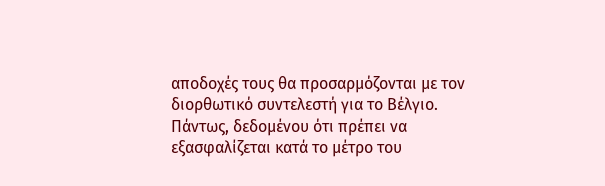αποδοχές τους θα προσαρμόζονται με τον διορθωτικό συντελεστή για το Βέλγιο. Πάντως, δεδομένου ότι πρέπει να εξασφαλίζεται κατά το μέτρο του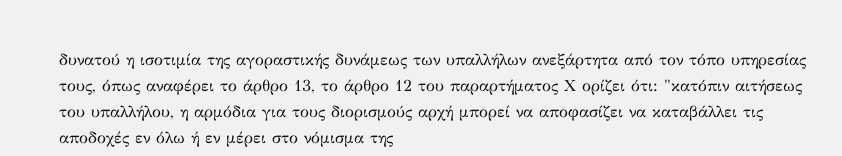δυνατού η ισοτιμία της αγοραστικής δυνάμεως των υπαλλήλων ανεξάρτητα από τον τόπο υπηρεσίας τους, όπως αναφέρει το άρθρο 13, το άρθρο 12 του παραρτήματος Χ ορίζει ότι: "κατόπιν αιτήσεως του υπαλλήλου, η αρμόδια για τους διορισμούς αρχή μπορεί να αποφασίζει να καταβάλλει τις αποδοχές εν όλω ή εν μέρει στο νόμισμα της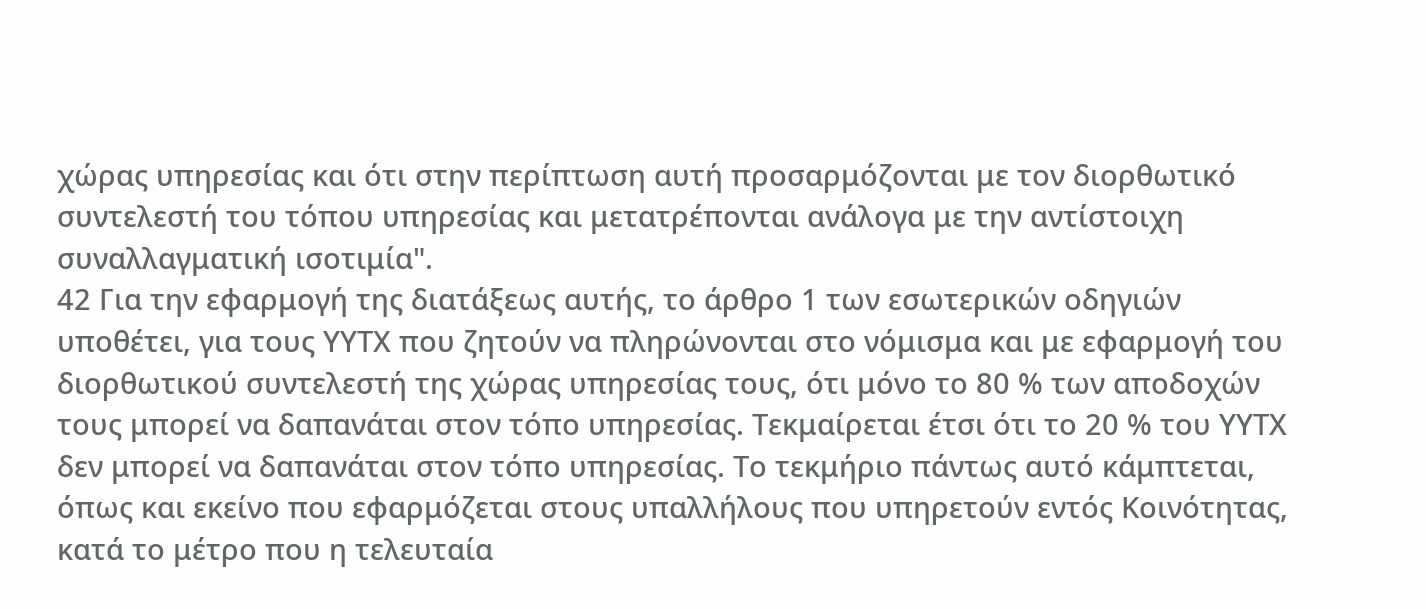χώρας υπηρεσίας και ότι στην περίπτωση αυτή προσαρμόζονται με τον διορθωτικό συντελεστή του τόπου υπηρεσίας και μετατρέπονται ανάλογα με την αντίστοιχη συναλλαγματική ισοτιμία".
42 Για την εφαρμογή της διατάξεως αυτής, το άρθρο 1 των εσωτερικών οδηγιών υποθέτει, για τους ΥΥΤΧ που ζητούν να πληρώνονται στο νόμισμα και με εφαρμογή του διορθωτικού συντελεστή της χώρας υπηρεσίας τους, ότι μόνο το 80 % των αποδοχών τους μπορεί να δαπανάται στον τόπο υπηρεσίας. Τεκμαίρεται έτσι ότι το 20 % του ΥΥΤΧ δεν μπορεί να δαπανάται στον τόπο υπηρεσίας. Το τεκμήριο πάντως αυτό κάμπτεται, όπως και εκείνο που εφαρμόζεται στους υπαλλήλους που υπηρετούν εντός Κοινότητας, κατά το μέτρο που η τελευταία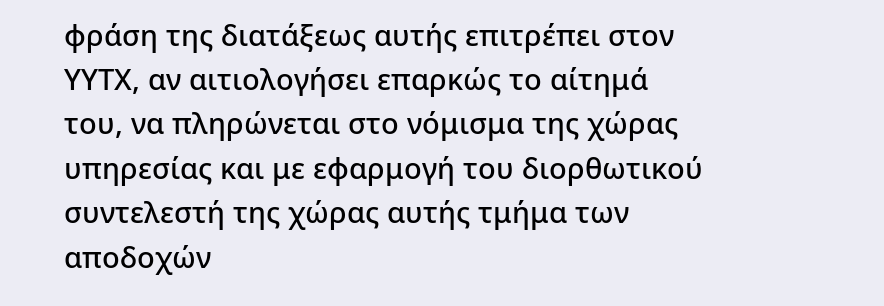φράση της διατάξεως αυτής επιτρέπει στον ΥΥΤΧ, αν αιτιολογήσει επαρκώς το αίτημά του, να πληρώνεται στο νόμισμα της χώρας υπηρεσίας και με εφαρμογή του διορθωτικού συντελεστή της χώρας αυτής τμήμα των αποδοχών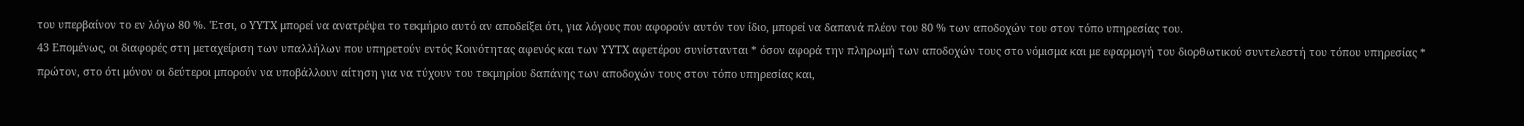του υπερβαίνον το εν λόγω 80 %. 'Ετσι, ο ΥΥΤΧ μπορεί να ανατρέψει το τεκμήριο αυτό αν αποδείξει ότι, για λόγους που αφορούν αυτόν τον ίδιο, μπορεί να δαπανά πλέον του 80 % των αποδοχών του στον τόπο υπηρεσίας του.
43 Επομένως, οι διαφορές στη μεταχείριση των υπαλλήλων που υπηρετούν εντός Κοινότητας αφενός και των ΥΥΤΧ αφετέρου συνίστανται * όσον αφορά την πληρωμή των αποδοχών τους στο νόμισμα και με εφαρμογή του διορθωτικού συντελεστή του τόπου υπηρεσίας * πρώτον, στο ότι μόνον οι δεύτεροι μπορούν να υποβάλλουν αίτηση για να τύχουν του τεκμηρίου δαπάνης των αποδοχών τους στον τόπο υπηρεσίας και,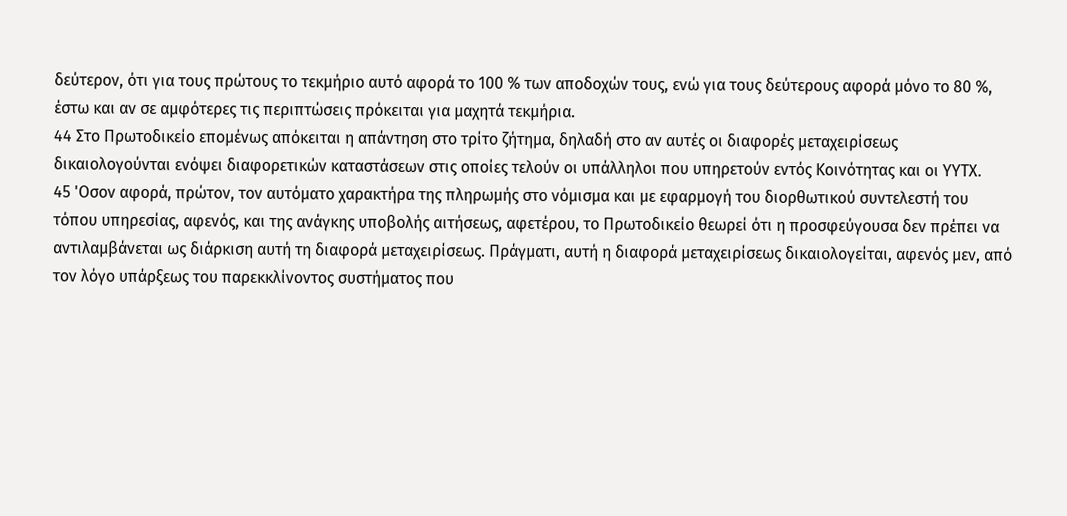δεύτερον, ότι για τους πρώτους το τεκμήριο αυτό αφορά το 100 % των αποδοχών τους, ενώ για τους δεύτερους αφορά μόνο το 80 %, έστω και αν σε αμφότερες τις περιπτώσεις πρόκειται για μαχητά τεκμήρια.
44 Στο Πρωτοδικείο επομένως απόκειται η απάντηση στο τρίτο ζήτημα, δηλαδή στο αν αυτές οι διαφορές μεταχειρίσεως δικαιολογούνται ενόψει διαφορετικών καταστάσεων στις οποίες τελούν οι υπάλληλοι που υπηρετούν εντός Κοινότητας και οι ΥΥΤΧ.
45 'Οσον αφορά, πρώτον, τον αυτόματο χαρακτήρα της πληρωμής στο νόμισμα και με εφαρμογή του διορθωτικού συντελεστή του τόπου υπηρεσίας, αφενός, και της ανάγκης υποβολής αιτήσεως, αφετέρου, το Πρωτοδικείο θεωρεί ότι η προσφεύγουσα δεν πρέπει να αντιλαμβάνεται ως διάρκιση αυτή τη διαφορά μεταχειρίσεως. Πράγματι, αυτή η διαφορά μεταχειρίσεως δικαιολογείται, αφενός μεν, από τον λόγο υπάρξεως του παρεκκλίνοντος συστήματος που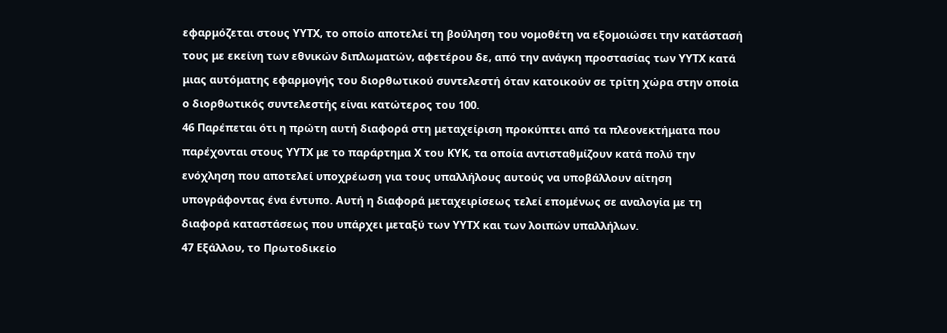εφαρμόζεται στους ΥΥΤΧ, το οποίο αποτελεί τη βούληση του νομοθέτη να εξομοιώσει την κατάστασή τους με εκείνη των εθνικών διπλωματών, αφετέρου δε, από την ανάγκη προστασίας των ΥΥΤΧ κατά μιας αυτόματης εφαρμογής του διορθωτικού συντελεστή όταν κατοικούν σε τρίτη χώρα στην οποία ο διορθωτικός συντελεστής είναι κατώτερος του 100.
46 Παρέπεται ότι η πρώτη αυτή διαφορά στη μεταχείριση προκύπτει από τα πλεονεκτήματα που παρέχονται στους ΥΥΤΧ με το παράρτημα Χ του ΚΥΚ, τα οποία αντισταθμίζουν κατά πολύ την ενόχληση που αποτελεί υποχρέωση για τους υπαλλήλους αυτούς να υποβάλλουν αίτηση υπογράφοντας ένα έντυπο. Αυτή η διαφορά μεταχειρίσεως τελεί επομένως σε αναλογία με τη διαφορά καταστάσεως που υπάρχει μεταξύ των ΥΥΤΧ και των λοιπών υπαλλήλων.
47 Εξάλλου, το Πρωτοδικείο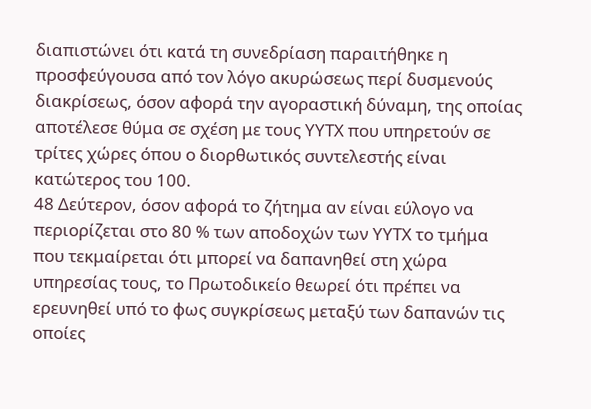διαπιστώνει ότι κατά τη συνεδρίαση παραιτήθηκε η προσφεύγουσα από τον λόγο ακυρώσεως περί δυσμενούς διακρίσεως, όσον αφορά την αγοραστική δύναμη, της οποίας αποτέλεσε θύμα σε σχέση με τους ΥΥΤΧ που υπηρετούν σε τρίτες χώρες όπου ο διορθωτικός συντελεστής είναι κατώτερος του 100.
48 Δεύτερον, όσον αφορά το ζήτημα αν είναι εύλογο να περιορίζεται στο 80 % των αποδοχών των ΥΥΤΧ το τμήμα που τεκμαίρεται ότι μπορεί να δαπανηθεί στη χώρα υπηρεσίας τους, το Πρωτοδικείο θεωρεί ότι πρέπει να ερευνηθεί υπό το φως συγκρίσεως μεταξύ των δαπανών τις οποίες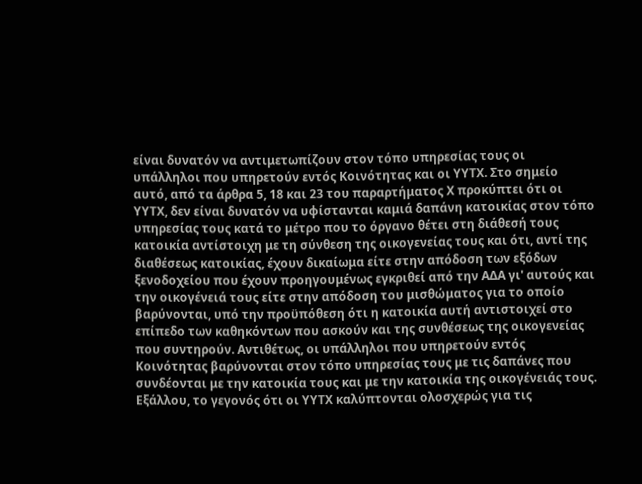είναι δυνατόν να αντιμετωπίζουν στον τόπο υπηρεσίας τους οι υπάλληλοι που υπηρετούν εντός Κοινότητας και οι ΥΥΤΧ. Στο σημείο αυτό, από τα άρθρα 5, 18 και 23 του παραρτήματος Χ προκύπτει ότι οι ΥΥΤΧ, δεν είναι δυνατόν να υφίστανται καμιά δαπάνη κατοικίας στον τόπο υπηρεσίας τους κατά το μέτρο που το όργανο θέτει στη διάθεσή τους κατοικία αντίστοιχη με τη σύνθεση της οικογενείας τους και ότι, αντί της διαθέσεως κατοικίας, έχουν δικαίωμα είτε στην απόδοση των εξόδων ξενοδοχείου που έχουν προηγουμένως εγκριθεί από την ΑΔΑ γι' αυτούς και την οικογένειά τους είτε στην απόδοση του μισθώματος για το οποίο βαρύνονται, υπό την προϋπόθεση ότι η κατοικία αυτή αντιστοιχεί στο επίπεδο των καθηκόντων που ασκούν και της συνθέσεως της οικογενείας που συντηρούν. Αντιθέτως, οι υπάλληλοι που υπηρετούν εντός Κοινότητας βαρύνονται στον τόπο υπηρεσίας τους με τις δαπάνες που συνδέονται με την κατοικία τους και με την κατοικία της οικογένειάς τους. Εξάλλου, το γεγονός ότι οι ΥΥΤΧ καλύπτονται ολοσχερώς για τις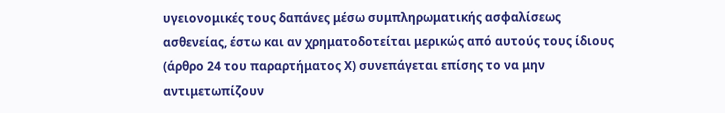υγειονομικές τους δαπάνες μέσω συμπληρωματικής ασφαλίσεως ασθενείας, έστω και αν χρηματοδοτείται μερικώς από αυτούς τους ίδιους (άρθρο 24 του παραρτήματος Χ) συνεπάγεται επίσης το να μην αντιμετωπίζουν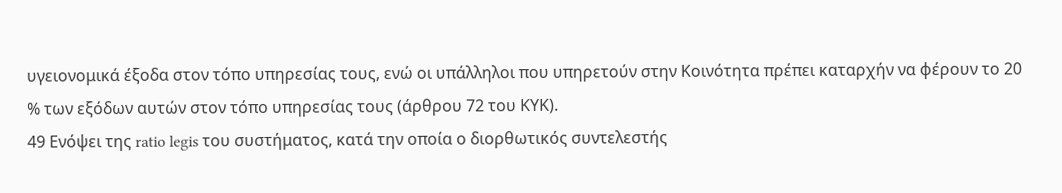υγειονομικά έξοδα στον τόπο υπηρεσίας τους, ενώ οι υπάλληλοι που υπηρετούν στην Κοινότητα πρέπει καταρχήν να φέρουν το 20 % των εξόδων αυτών στον τόπο υπηρεσίας τους (άρθρου 72 του ΚΥΚ).
49 Ενόψει της ratio legis του συστήματος, κατά την οποία ο διορθωτικός συντελεστής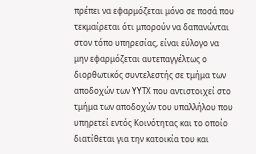πρέπει να εφαρμόζεται μόνο σε ποσά που τεκμαίρεται ότι μπορούν να δαπανώνται στον τόπο υπηρεσίας, είναι εύλογο να μην εφαρμόζεται αυτεπαγγέλτως ο διορθωτικός συντελεστής σε τμήμα των αποδοχών των ΥΥΤΧ που αντιστοιχεί στο τμήμα των αποδοχών του υπαλλήλου που υπηρετεί εντός Κοινότητας και το οποίο διατίθεται για την κατοικία του και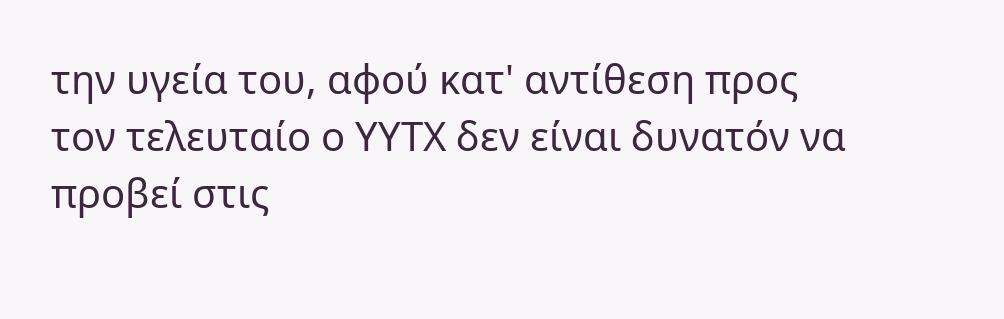την υγεία του, αφού κατ' αντίθεση προς τον τελευταίο ο ΥΥΤΧ δεν είναι δυνατόν να προβεί στις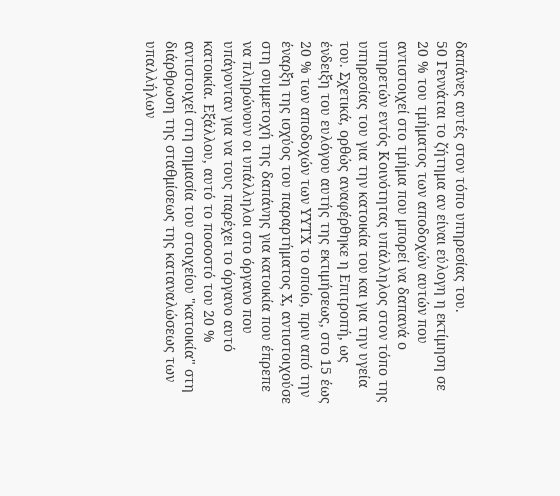δαπάνες αυτές στον τόπο υπηρεσίας του.
50 Γεννάται το ζήτημα αν είναι εύλογη η εκτίμηση σε 20 % του τμήματος των αποδοχών αυτών που αντιστοιχεί στο τμήμα που μπορεί να δαπανά ο υπηρετών εντός Κοινότητας υπάλληλος στον τόπο της υπηρεσίας του για την κατοικία του και για την υγεία του. Σχετικά, ορθώς αναφέρθηκε η Επιτροπή, ως ένδειξη του ευλόγου αυτής της εκτιμήσεως, στο 15 έως 20 % των αποδοχών των ΥΥΤΧ το οποίο, πριν από την έναρξη της ισχύος του παραρτήματος Χ, αντιστοιχούσε στη συμμετοχή της δαπάνης για κατοικία που έπρεπε να πληρώνουν οι υπάλληλοι στο όργανο που υπάγονταν για να τους παρέχει το όργανο αυτό κατοικία. Εξάλλου, αυτό το ποσοστό του 20 % αντιστοιχεί στη σημασία του στοιχείου "κατοικία" στη διάρθρωση της σταθμίσεως της καταναλώσεως των υπαλλήλων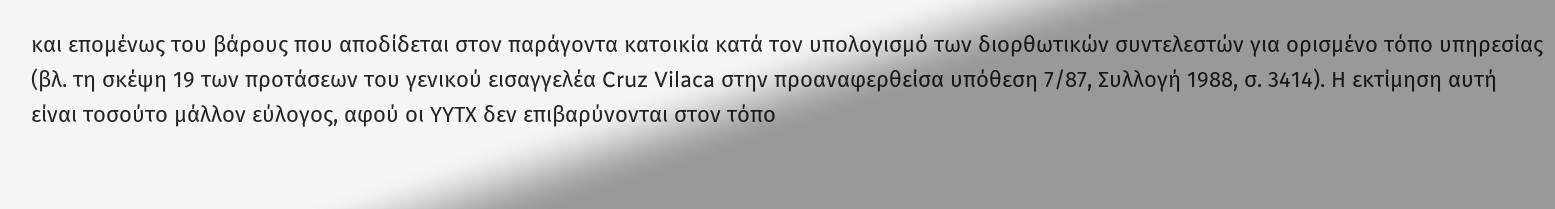και επομένως του βάρους που αποδίδεται στον παράγοντα κατοικία κατά τον υπολογισμό των διορθωτικών συντελεστών για ορισμένο τόπο υπηρεσίας (βλ. τη σκέψη 19 των προτάσεων του γενικού εισαγγελέα Cruz Vilaca στην προαναφερθείσα υπόθεση 7/87, Συλλογή 1988, σ. 3414). Η εκτίμηση αυτή είναι τοσούτο μάλλον εύλογος, αφού οι ΥΥΤΧ δεν επιβαρύνονται στον τόπο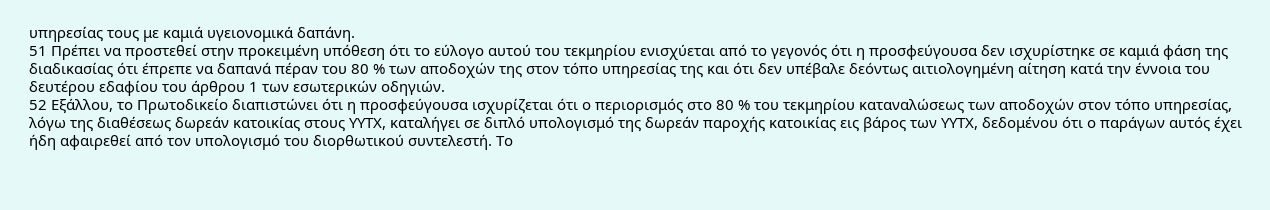υπηρεσίας τους με καμιά υγειονομικά δαπάνη.
51 Πρέπει να προστεθεί στην προκειμένη υπόθεση ότι το εύλογο αυτού του τεκμηρίου ενισχύεται από το γεγονός ότι η προσφεύγουσα δεν ισχυρίστηκε σε καμιά φάση της διαδικασίας ότι έπρεπε να δαπανά πέραν του 80 % των αποδοχών της στον τόπο υπηρεσίας της και ότι δεν υπέβαλε δεόντως αιτιολογημένη αίτηση κατά την έννοια του δευτέρου εδαφίου του άρθρου 1 των εσωτερικών οδηγιών.
52 Εξάλλου, το Πρωτοδικείο διαπιστώνει ότι η προσφεύγουσα ισχυρίζεται ότι ο περιορισμός στο 80 % του τεκμηρίου καταναλώσεως των αποδοχών στον τόπο υπηρεσίας, λόγω της διαθέσεως δωρεάν κατοικίας στους ΥΥΤΧ, καταλήγει σε διπλό υπολογισμό της δωρεάν παροχής κατοικίας εις βάρος των ΥΥΤΧ, δεδομένου ότι ο παράγων αυτός έχει ήδη αφαιρεθεί από τον υπολογισμό του διορθωτικού συντελεστή. Το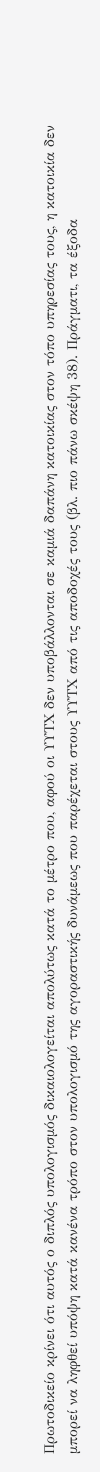Πρωτοδικείο κρίνει ότι αυτός ο διπλός υπολογισμός δικαιολογείται απολύτως κατά το μέτρο που, αφού οι ΥΥΤΧ δεν υποβάλλονται σε καμιά δαπάνη κατοικίας στον τόπο υπηρεσίας τους, η κατοικία δεν μπορεί να ληφθεί υπόψη κατά κανένα τρόπο στον υπολογισμό της αγοραστικής δυνάμεως που παρέχεται στους ΥΥΤΧ από τις αποδοχές τους (βλ. πιο πάνω σκέψη 38). Πράγματι, τα έξοδα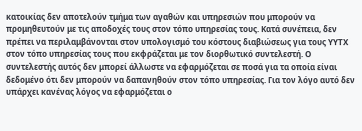κατοικίας δεν αποτελούν τμήμα των αγαθών και υπηρεσιών που μπορούν να προμηθευτούν με τις αποδοχές τους στον τόπο υπηρεσίας τους. Κατά συνέπεια, δεν πρέπει να περιλαμβάνονται στον υπολογισμό του κόστους διαβιώσεως για τους ΥΥΤΧ στον τόπο υπηρεσίας τους που εκφράζεται με τον διορθωτικό συντελεστή. Ο συντελεστής αυτός δεν μπορεί άλλωστε να εφαρμόζεται σε ποσά για τα οποία είναι δεδομένο ότι δεν μπορούν να δαπανηθούν στον τόπο υπηρεσίας. Για τον λόγο αυτό δεν υπάρχει κανένας λόγος να εφαρμόζεται ο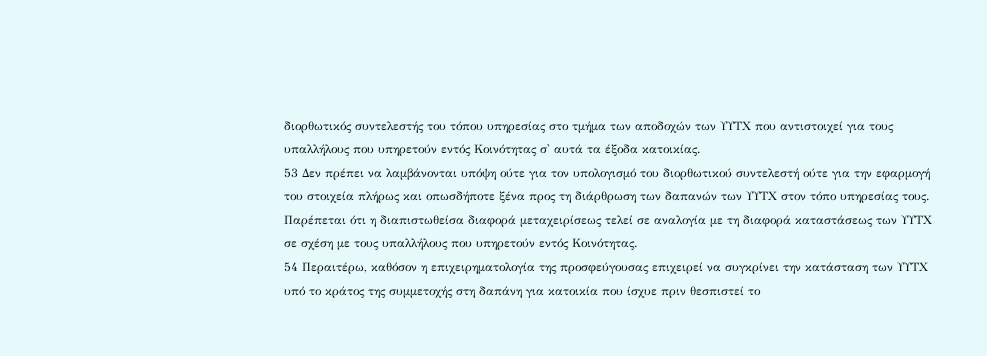διορθωτικός συντελεστής του τόπου υπηρεσίας στο τμήμα των αποδοχών των ΥΥΤΧ που αντιστοιχεί για τους υπαλλήλους που υπηρετούν εντός Κοινότητας σ' αυτά τα έξοδα κατοικίας.
53 Δεν πρέπει να λαμβάνονται υπόψη ούτε για τον υπολογισμό του διορθωτικού συντελεστή ούτε για την εφαρμογή του στοιχεία πλήρως και οπωσδήποτε ξένα προς τη διάρθρωση των δαπανών των ΥΥΤΧ στον τόπο υπηρεσίας τους. Παρέπεται ότι η διαπιστωθείσα διαφορά μεταχειρίσεως τελεί σε αναλογία με τη διαφορά καταστάσεως των ΥΥΤΧ σε σχέση με τους υπαλλήλους που υπηρετούν εντός Κοινότητας.
54 Περαιτέρω, καθόσον η επιχειρηματολογία της προσφεύγουσας επιχειρεί να συγκρίνει την κατάσταση των ΥΥΤΧ υπό το κράτος της συμμετοχής στη δαπάνη για κατοικία που ίσχυε πριν θεσπιστεί το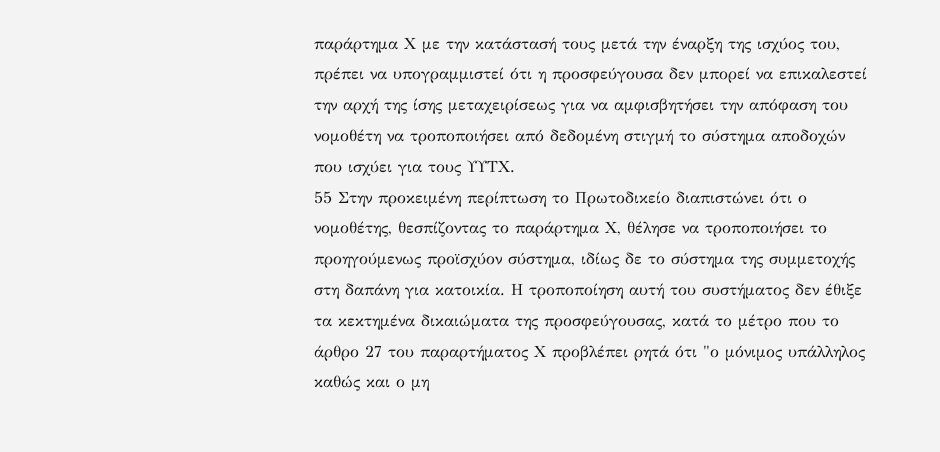παράρτημα Χ με την κατάστασή τους μετά την έναρξη της ισχύος του, πρέπει να υπογραμμιστεί ότι η προσφεύγουσα δεν μπορεί να επικαλεστεί την αρχή της ίσης μεταχειρίσεως για να αμφισβητήσει την απόφαση του νομοθέτη να τροποποιήσει από δεδομένη στιγμή το σύστημα αποδοχών που ισχύει για τους ΥΥΤΧ.
55 Στην προκειμένη περίπτωση το Πρωτοδικείο διαπιστώνει ότι ο νομοθέτης, θεσπίζοντας το παράρτημα Χ, θέλησε να τροποποιήσει το προηγούμενως προϊσχύον σύστημα, ιδίως δε το σύστημα της συμμετοχής στη δαπάνη για κατοικία. Η τροποποίηση αυτή του συστήματος δεν έθιξε τα κεκτημένα δικαιώματα της προσφεύγουσας, κατά το μέτρο που το άρθρο 27 του παραρτήματος Χ προβλέπει ρητά ότι "ο μόνιμος υπάλληλος καθώς και ο μη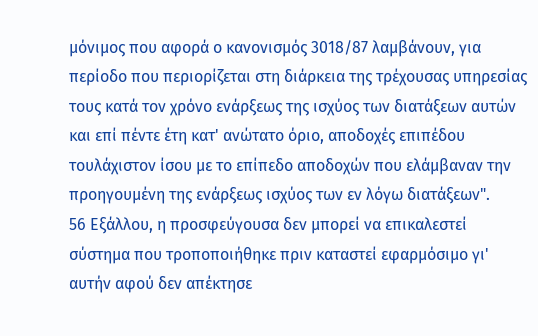μόνιμος που αφορά ο κανονισμός 3018/87 λαμβάνουν, για περίοδο που περιορίζεται στη διάρκεια της τρέχουσας υπηρεσίας τους κατά τον χρόνο ενάρξεως της ισχύος των διατάξεων αυτών και επί πέντε έτη κατ' ανώτατο όριο, αποδοχές επιπέδου τουλάχιστον ίσου με το επίπεδο αποδοχών που ελάμβαναν την προηγουμένη της ενάρξεως ισχύος των εν λόγω διατάξεων".
56 Εξάλλου, η προσφεύγουσα δεν μπορεί να επικαλεστεί σύστημα που τροποποιήθηκε πριν καταστεί εφαρμόσιμο γι' αυτήν αφού δεν απέκτησε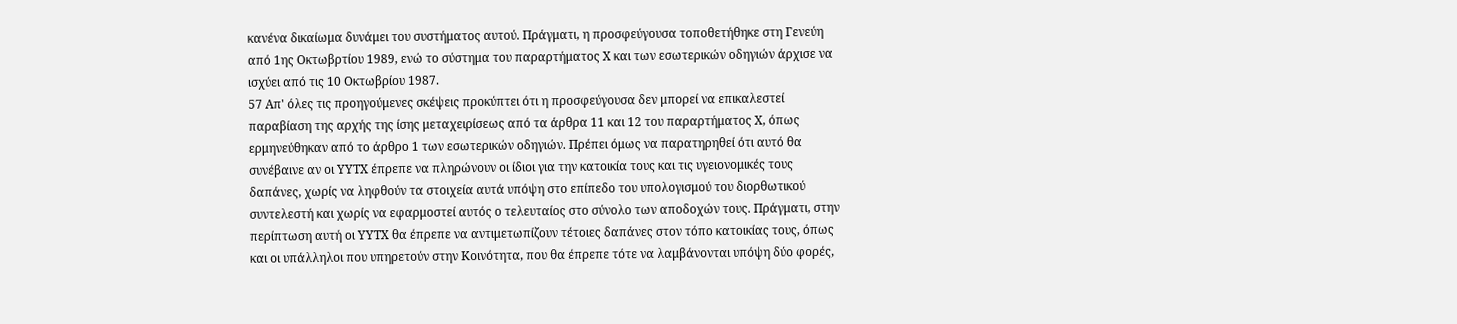κανένα δικαίωμα δυνάμει του συστήματος αυτού. Πράγματι, η προσφεύγουσα τοποθετήθηκε στη Γενεύη από 1ης Οκτωβρτίου 1989, ενώ το σύστημα του παραρτήματος Χ και των εσωτερικών οδηγιών άρχισε να ισχύει από τις 10 Οκτωβρίου 1987.
57 Απ' όλες τις προηγούμενες σκέψεις προκύπτει ότι η προσφεύγουσα δεν μπορεί να επικαλεστεί παραβίαση της αρχής της ίσης μεταχειρίσεως από τα άρθρα 11 και 12 του παραρτήματος Χ, όπως ερμηνεύθηκαν από το άρθρο 1 των εσωτερικών οδηγιών. Πρέπει όμως να παρατηρηθεί ότι αυτό θα συνέβαινε αν οι ΥΥΤΧ έπρεπε να πληρώνουν οι ίδιοι για την κατοικία τους και τις υγειονομικές τους δαπάνες, χωρίς να ληφθούν τα στοιχεία αυτά υπόψη στο επίπεδο του υπολογισμού του διορθωτικού συντελεστή και χωρίς να εφαρμοστεί αυτός ο τελευταίος στο σύνολο των αποδοχών τους. Πράγματι, στην περίπτωση αυτή οι ΥΥΤΧ θα έπρεπε να αντιμετωπίζουν τέτοιες δαπάνες στον τόπο κατοικίας τους, όπως και οι υπάλληλοι που υπηρετούν στην Κοινότητα, που θα έπρεπε τότε να λαμβάνονται υπόψη δύο φορές,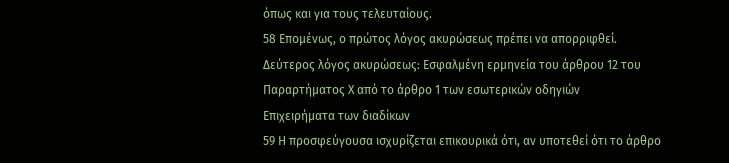όπως και για τους τελευταίους.
58 Επομένως, ο πρώτος λόγος ακυρώσεως πρέπει να απορριφθεί.
Δεύτερος λόγος ακυρώσεως: Εσφαλμένη ερμηνεία του άρθρου 12 του Παραρτήματος Χ από το άρθρο 1 των εσωτερικών οδηγιών
Επιχειρήματα των διαδίκων
59 Η προσφεύγουσα ισχυρίζεται επικουρικά ότι, αν υποτεθεί ότι το άρθρο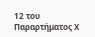12 του Παραρτήματος Χ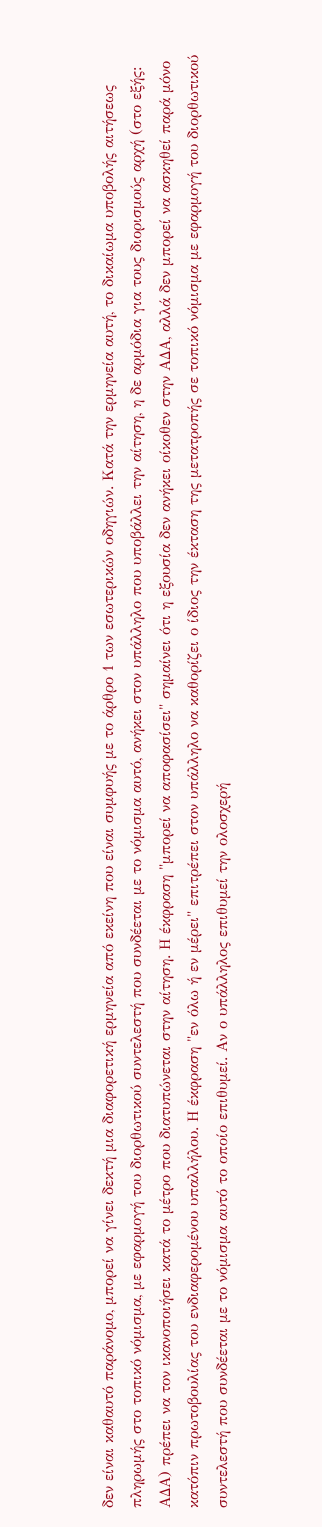δεν είναι καθαυτό παράνομο, μπορεί να γίνει δεκτή μια διαφορετική ερμηνεία από εκείνη που είναι συμφυής με το άρθρο 1 των εσωτερικών οδηγιών. Κατά την ερμηνεία αυτή, το δικαίωμα υποβολής αιτήσεως πληρωμής στο τοπικό νόμισμα, με εφαρμογή του διορθωτικού συντελεστή που συνδέεται με το νόμισμα αυτό, ανήκει στον υπάλληλο που υποβάλλει την αίτηση, η δε αρμόδια για τους διορισμούς αρχή (στο εξής: ΑΔΑ) πρέπει να τον ικανοποιήσει κατά το μέτρο που διατυπώνεται στην αίτηση. Η έκφραση "μπορεί να αποφασίσει" σημαίνει ότι η εξουσία δεν ανήκει οίκοθεν στην ΑΔΑ, αλλά δεν μπορεί να ασκηθεί παρά μόνο κατόπιν πρωτοβουλίας του ενδιαφερομένου υπαλλήλου. Η έκφραση "εν όλω ή εν μέρει" επιτρέπει στον υπάλληλο να καθορίζει ο ίδιος την έκταση της μετατροπής σε τοπικό νόμισμα με εφαρμογή του διορθωτικού συντελεστή που συνδέεται με το νόμισμα αυτό το οποίο επιθυμεί. Αν ο υπάλληλος επιθυμεί την ολοσχερή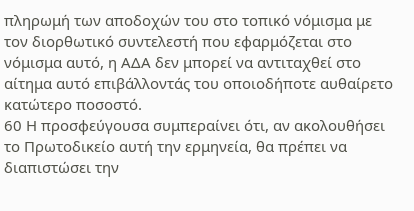πληρωμή των αποδοχών του στο τοπικό νόμισμα με τον διορθωτικό συντελεστή που εφαρμόζεται στο νόμισμα αυτό, η ΑΔΑ δεν μπορεί να αντιταχθεί στο αίτημα αυτό επιβάλλοντάς του οποιοδήποτε αυθαίρετο κατώτερο ποσοστό.
60 Η προσφεύγουσα συμπεραίνει ότι, αν ακολουθήσει το Πρωτοδικείο αυτή την ερμηνεία, θα πρέπει να διαπιστώσει την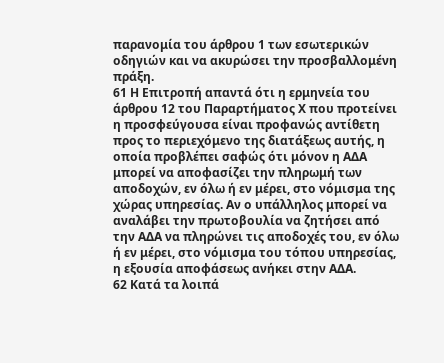παρανομία του άρθρου 1 των εσωτερικών οδηγιών και να ακυρώσει την προσβαλλομένη πράξη.
61 Η Επιτροπή απαντά ότι η ερμηνεία του άρθρου 12 του Παραρτήματος Χ που προτείνει η προσφεύγουσα είναι προφανώς αντίθετη προς το περιεχόμενο της διατάξεως αυτής, η οποία προβλέπει σαφώς ότι μόνον η ΑΔΑ μπορεί να αποφασίζει την πληρωμή των αποδοχών, εν όλω ή εν μέρει, στο νόμισμα της χώρας υπηρεσίας. Αν ο υπάλληλος μπορεί να αναλάβει την πρωτοβουλία να ζητήσει από την ΑΔΑ να πληρώνει τις αποδοχές του, εν όλω ή εν μέρει, στο νόμισμα του τόπου υπηρεσίας, η εξουσία αποφάσεως ανήκει στην ΑΔΑ.
62 Κατά τα λοιπά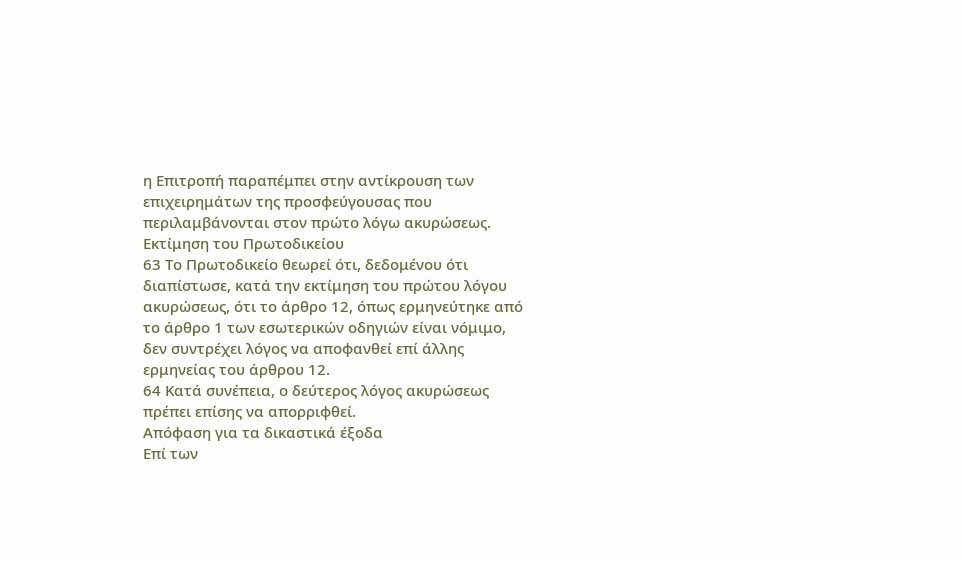η Επιτροπή παραπέμπει στην αντίκρουση των επιχειρημάτων της προσφεύγουσας που περιλαμβάνονται στον πρώτο λόγω ακυρώσεως.
Εκτίμηση του Πρωτοδικείου
63 Το Πρωτοδικείο θεωρεί ότι, δεδομένου ότι διαπίστωσε, κατά την εκτίμηση του πρώτου λόγου ακυρώσεως, ότι το άρθρο 12, όπως ερμηνεύτηκε από το άρθρο 1 των εσωτερικών οδηγιών είναι νόμιμο, δεν συντρέχει λόγος να αποφανθεί επί άλλης ερμηνείας του άρθρου 12.
64 Κατά συνέπεια, ο δεύτερος λόγος ακυρώσεως πρέπει επίσης να απορριφθεί.
Απόφαση για τα δικαστικά έξοδα
Επί των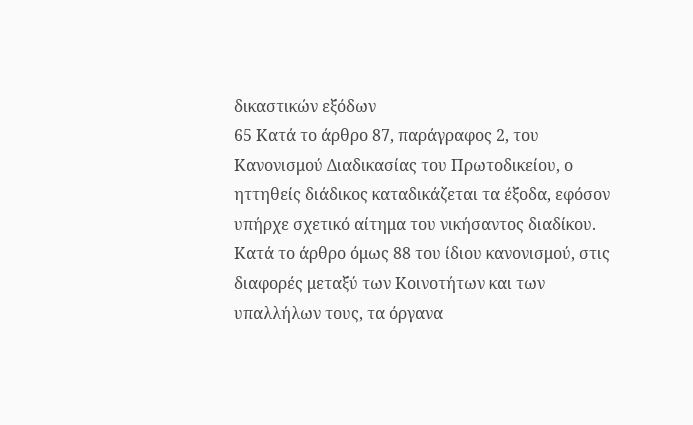δικαστικών εξόδων
65 Κατά το άρθρο 87, παράγραφος 2, του Κανονισμού Διαδικασίας του Πρωτοδικείου, ο ηττηθείς διάδικος καταδικάζεται τα έξοδα, εφόσον υπήρχε σχετικό αίτημα του νικήσαντος διαδίκου. Κατά το άρθρο όμως 88 του ίδιου κανονισμού, στις διαφορές μεταξύ των Κοινοτήτων και των υπαλλήλων τους, τα όργανα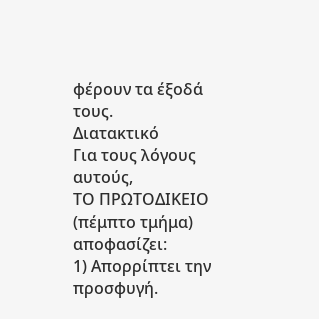φέρουν τα έξοδά τους.
Διατακτικό
Για τους λόγους αυτούς,
ΤΟ ΠΡΩΤΟΔΙΚΕΙΟ (πέμπτο τμήμα)
αποφασίζει:
1) Απορρίπτει την προσφυγή.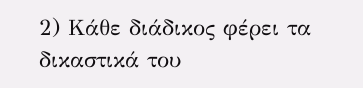2) Κάθε διάδικος φέρει τα δικαστικά του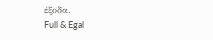έξοδα.
Full & Egal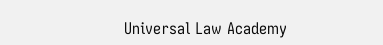Universal Law Academy